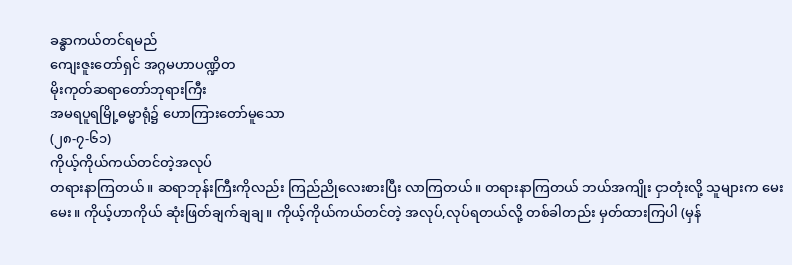ခန္ဓာကယ်တင်ရမည်
ကျေးဇူးတော်ရှင် အဂ္ဂမဟာပဏ္ဍိတ
မိုးကုတ်ဆရာတော်ဘုရားကြီး
အမရပူရမြို့ဓမ္မာရုံ၌ ဟောကြားတော်မူသော
(၂၈-၇-၆၁)
ကိုယ့်ကိုယ်ကယ်တင်တဲ့အလုပ်
တရားနာကြတယ်။ ဆရာဘုန်းကြီးကိုလည်း ကြည်ညိုလေးစားပြီး လာကြတယ်။ တရားနာကြတယ် ဘယ်အကျိုး ငှာတုံးလို့ သူများက မေးမေး။ ကိုယ့်ဟာကိုယ် ဆုံးဖြတ်ချက်ချချ။ ကိုယ့်ကိုယ်ကယ်တင်တဲ့ အလုပ်,လုပ်ရတယ်လို့ တစ်ခါတည်း မှတ်ထားကြပါ (မှန်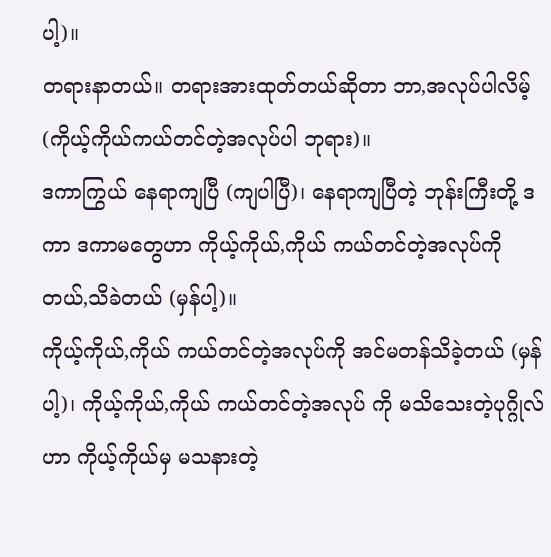ပါ့)။
တရားနာတယ်။ တရားအားထုတ်တယ်ဆိုတာ ဘာ,အလုပ်ပါလိမ့် (ကိုယ့်ကိုယ်ကယ်တင်တဲ့အလုပ်ပါ ဘုရား)။
ဒကာကြွယ် နေရာကျပြီ (ကျပါပြီ)၊ နေရာကျပြီတဲ့ ဘုန်းကြီးတို့ ဒကာ ဒကာမတွေဟာ ကိုယ့်ကိုယ်,ကိုယ် ကယ်တင်တဲ့အလုပ်ကို တယ်,သိခဲတယ် (မှန်ပါ့)။
ကိုယ့်ကိုယ်,ကိုယ် ကယ်တင်တဲ့အလုပ်ကို အင်မတန်သိခဲ့တယ် (မှန်ပါ့)၊ ကိုယ့်ကိုယ်,ကိုယ် ကယ်တင်တဲ့အလုပ် ကို မသိသေးတဲ့ပုဂ္ဂိုလ်ဟာ ကိုယ့်ကိုယ်မှ မသနားတဲ့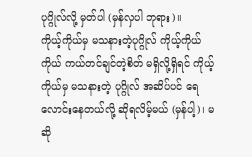ပုဂ္ဂိုလ်လို့ မှတ်ပါ (မှန်လှပါ ဘုရား)။
ကိုယ့်ကိုယ်မှ မသနားတဲ့ပုဂ္ဂိုလ် ကိုယ့်ကိုယ်ကိုယ် ကယ်တင်ချင်တဲ့စိတ် မရှိလို့ရှိရင် ကိုယ့်ကိုယ်မှ မသနားတဲ့ ပုဂ္ဂိုလ် အဆိပ်ပင် ရေလောင်းနေတယ်လို့ ဆိုရလိမ့်မယ် (မှန်ပါ့)၊ မဆို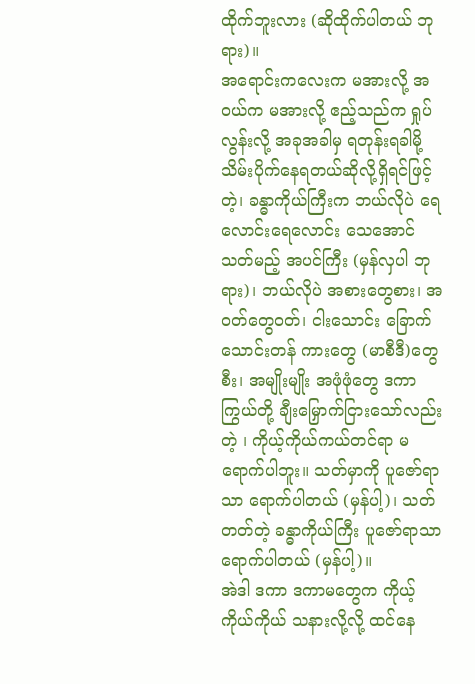ထိုက်ဘူးလား (ဆိုထိုက်ပါတယ် ဘုရား)။
အရောင်းကလေးက မအားလို့ အဝယ်က မအားလို့ ဧည့်သည်က ရှုပ်လွန်းလို့ အခုအခါမှ ရတုန်းရခါမို့ သိမ်းပိုက်နေရတယ်ဆိုလို့ရှိရင်ဖြင့် တဲ့၊ ခန္ဓာကိုယ်ကြီးက ဘယ်လိုပဲ ရေလောင်းရေလောင်း သေအောင်သတ်မည့် အပင်ကြီး (မှန်လှပါ ဘုရား)၊ ဘယ်လိုပဲ အစားတွေစား၊ အဝတ်တွေဝတ်၊ ငါးသောင်း ခြောက်သောင်းတန် ကားတွေ (မာစီဒီ)တွေစီး၊ အမျိုးမျိုး အဖုံဖုံတွေ ဒကာကြွယ်တို့ ချီးမြှောက်ငြားသော်လည်းတဲ့ ၊ ကိုယ့်ကိုယ်ကယ်တင်ရာ မရောက်ပါဘူး။ သတ်မှာကို ပူဇော်ရာသာ ရောက်ပါတယ် (မှန်ပါ့)၊ သတ်တတ်တဲ့ ခန္ဓာကိုယ်ကြီး ပူဇော်ရာသာ ရောက်ပါတယ် (မှန်ပါ့)။
အဲဒါ ဒကာ ဒကာမတွေက ကိုယ့်ကိုယ်ကိုယ် သနားလို့လို့ ထင်နေ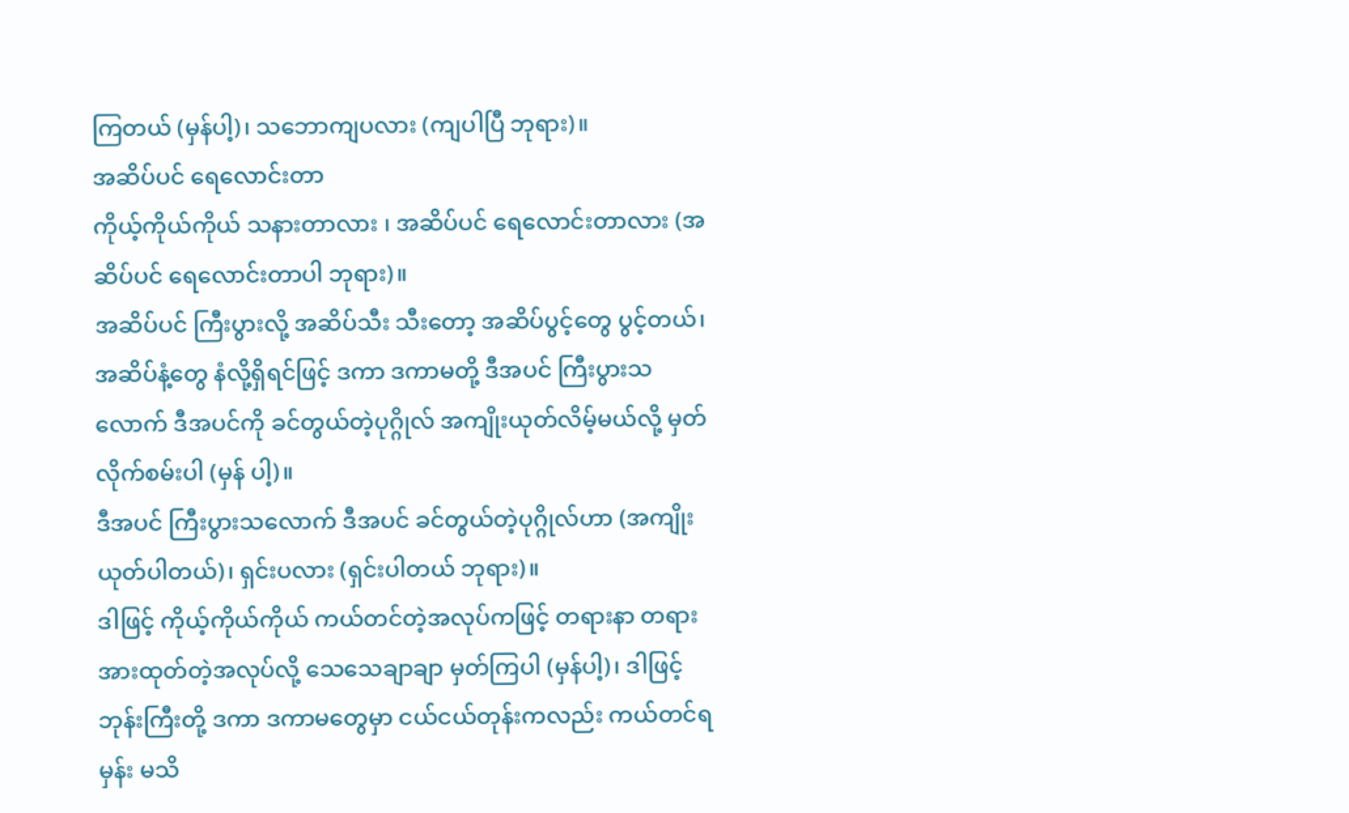ကြတယ် (မှန်ပါ့)၊ သဘောကျပလား (ကျပါပြီ ဘုရား)။
အဆိပ်ပင် ရေလောင်းတာ
ကိုယ့်ကိုယ်ကိုယ် သနားတာလား ၊ အဆိပ်ပင် ရေလောင်းတာလား (အဆိပ်ပင် ရေလောင်းတာပါ ဘုရား)။
အဆိပ်ပင် ကြီးပွားလို့ အဆိပ်သီး သီးတော့ အဆိပ်ပွင့်တွေ ပွင့်တယ်၊ အဆိပ်နံ့တွေ နံလို့ရှိရင်ဖြင့် ဒကာ ဒကာမတို့ ဒီအပင် ကြီးပွားသလောက် ဒီအပင်ကို ခင်တွယ်တဲ့ပုဂ္ဂိုလ် အကျိုးယုတ်လိမ့်မယ်လို့ မှတ်လိုက်စမ်းပါ (မှန် ပါ့)။
ဒီအပင် ကြီးပွားသလောက် ဒီအပင် ခင်တွယ်တဲ့ပုဂ္ဂိုလ်ဟာ (အကျိုးယုတ်ပါတယ်)၊ ရှင်းပလား (ရှင်းပါတယ် ဘုရား)။
ဒါဖြင့် ကိုယ့်ကိုယ်ကိုယ် ကယ်တင်တဲ့အလုပ်ကဖြင့် တရားနာ တရားအားထုတ်တဲ့အလုပ်လို့ သေသေချာချာ မှတ်ကြပါ (မှန်ပါ့)၊ ဒါဖြင့် ဘုန်းကြီးတို့ ဒကာ ဒကာမတွေမှာ ငယ်ငယ်တုန်းကလည်း ကယ်တင်ရမှန်း မသိ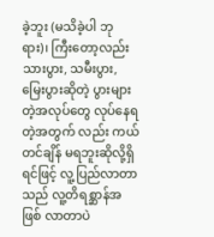ခဲ့ဘူး (မသိခဲ့ပါ ဘုရား)၊ ကြီးတော့လည်း သားပွား, သမီးပွား, မြေးပွားဆိုတဲ့ ပွားများတဲ့အလုပ်တွေ လုပ်နေရတဲ့အတွက် လည်း ကယ်တင်ချိန် မရဘူးဆိုလို့ရှိရင်ဖြင့် လူ့ပြည်လာတာသည် လူ့တိရစ္ဆာန်အဖြစ် လာတာပဲ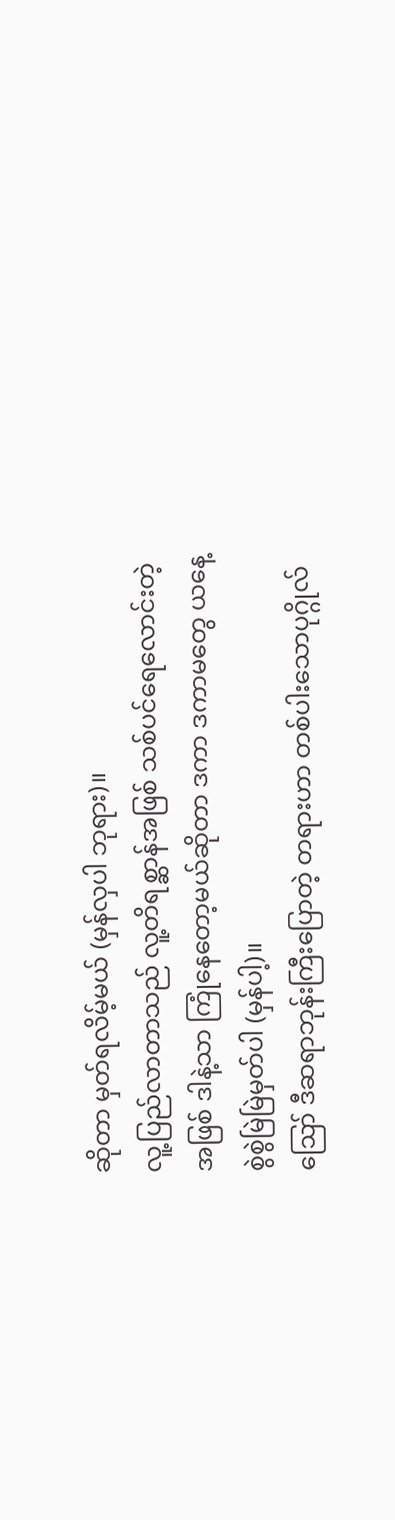ဆိုတာ မှတ်ရလိမ့်မယ် (မှန်လှပါ ဘုရား)။
လူ့ပြည်လာတာသည် လူ့တိရစ္ဆာန်အဖြစ် သစ်ပင်ရေလောင်းတဲ့အဖြစ် ဒါနဲ့သာ ကြုံနေတော့မယ်ဆိုတာ ဒကာ ဒကာမတွေ ယနေ့ စွဲစွဲမြဲမြဲမှတ်ပါ (မှန်ပါ့)။
ဪ ဒီဆရာဘုန်းကြီးပြောတဲ့ တရားဟာ တစ်ပါးသောပုဂ္ဂိုလ်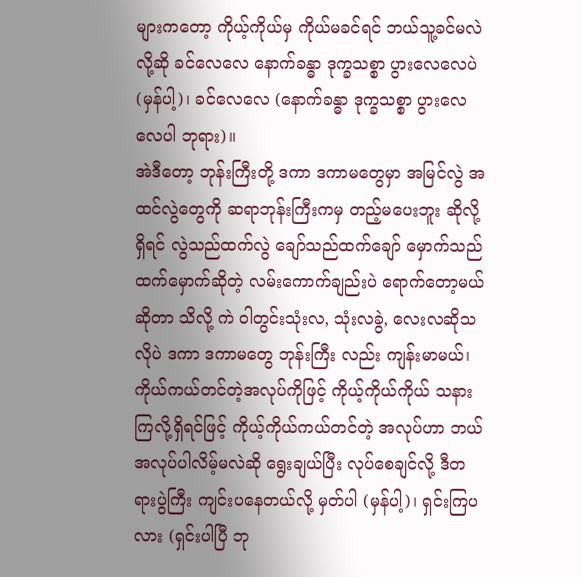များကတော့ ကိုယ့်ကိုယ်မှ ကိုယ်မခင်ရင် ဘယ်သူ့ခင်မလဲလို့ဆို ခင်လေလေ နောက်ခန္ဓာ ဒုက္ခသစ္စာ ပွားလေလေပဲ (မှန်ပါ့)၊ ခင်လေလေ (နောက်ခန္ဓာ ဒုက္ခသစ္စာ ပွားလေလေပါ ဘုရား)။
အဲဒီတော့ ဘုန်းကြီးတို့ ဒကာ ဒကာမတွေမှာ အမြင်လွဲ အထင်လွဲတွေကို ဆရာဘုန်းကြီးကမှ တည့်မပေးဘူး ဆိုလို့ရှိရင် လွဲသည်ထက်လွဲ ချော်သည်ထက်ချော် မှောက်သည်ထက်မှောက်ဆိုတဲ့ လမ်းကောက်ချည်းပဲ ရောက်တော့မယ်ဆိုတာ သိလို့ ကဲ ဝါတွင်းသုံးလ, သုံးလခွဲ, လေးလဆိုသလိုပဲ ဒကာ ဒကာမတွေ ဘုန်းကြီး လည်း ကျန်းမာမယ်၊ ကိုယ်ကယ်တင်တဲ့အလုပ်ကိုဖြင့် ကိုယ့်ကိုယ်ကိုယ် သနားကြလို့ရှိရင်ဖြင့် ကိုယ့်ကိုယ်ကယ်တင်တဲ့ အလုပ်ဟာ ဘယ်အလုပ်ပါလိမ့်မလဲဆို ရွေးချယ်ပြီး လုပ်စေချင်လို့ ဒီတရားပွဲကြီး ကျင်းပနေတယ်လို့ မှတ်ပါ (မှန်ပါ့)၊ ရှင်းကြပလား (ရှင်းပါပြီ ဘု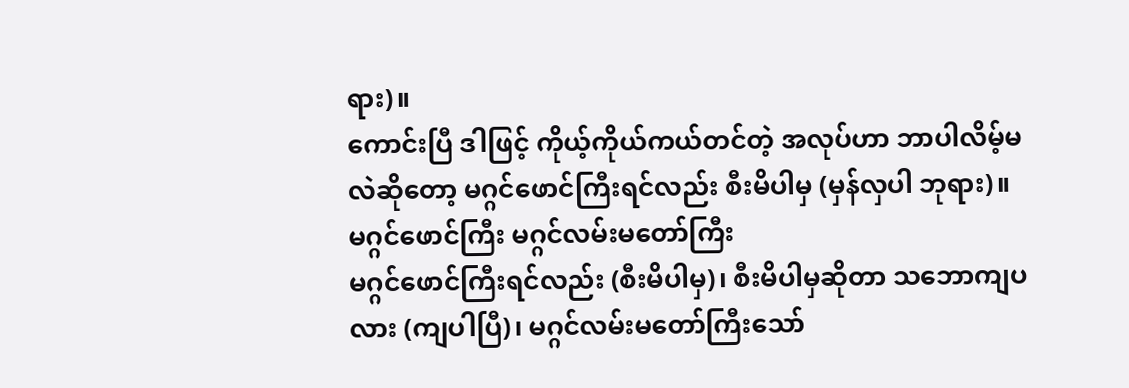ရား)။
ကောင်းပြီ ဒါဖြင့် ကိုယ့်ကိုယ်ကယ်တင်တဲ့ အလုပ်ဟာ ဘာပါလိမ့်မလဲဆိုတော့ မဂ္ဂင်ဖောင်ကြီးရင်လည်း စီးမိပါမှ (မှန်လှပါ ဘုရား)။
မဂ္ဂင်ဖောင်ကြီး မဂ္ဂင်လမ်းမတော်ကြီး
မဂ္ဂင်ဖောင်ကြီးရင်လည်း (စီးမိပါမှ)၊ စီးမိပါမှဆိုတာ သဘောကျပလား (ကျပါပြီ)၊ မဂ္ဂင်လမ်းမတော်ကြီးသော်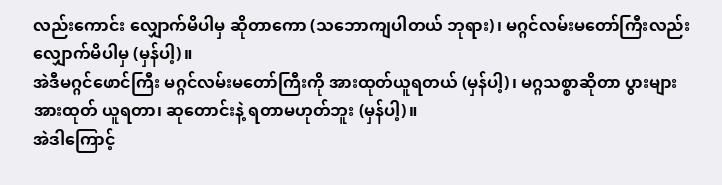လည်းကောင်း လျှောက်မိပါမှ ဆိုတာကော (သဘောကျပါတယ် ဘုရား)၊ မဂ္ဂင်လမ်းမတော်ကြီးလည်း လျှောက်မိပါမှ (မှန်ပါ့)။
အဲဒီမဂ္ဂင်ဖောင်ကြီး မဂ္ဂင်လမ်းမတော်ကြီးကို အားထုတ်ယူရတယ် (မှန်ပါ့)၊ မဂ္ဂသစ္စာဆိုတာ ပွားများအားထုတ် ယူရတာ၊ ဆုတောင်းနဲ့ ရတာမဟုတ်ဘူး (မှန်ပါ့)။
အဲဒါကြောင့်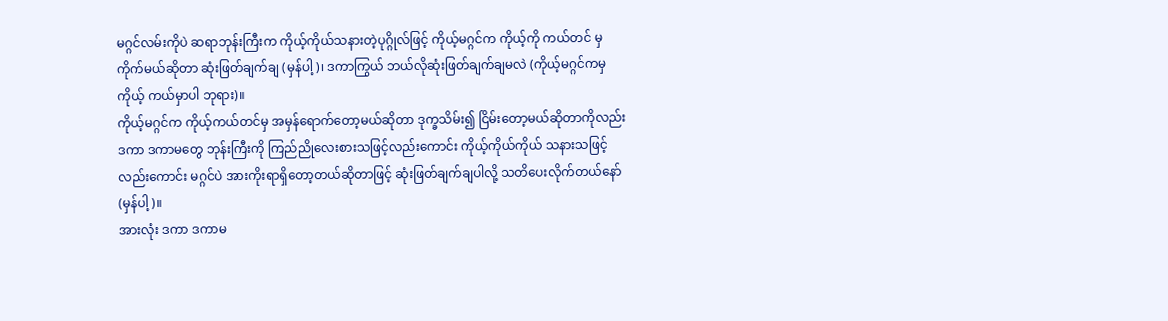မဂ္ဂင်လမ်းကိုပဲ ဆရာဘုန်းကြီးက ကိုယ့်ကိုယ်သနားတဲ့ပုဂ္ဂိုလ်ဖြင့် ကိုယ့်မဂ္ဂင်က ကိုယ့်ကို ကယ်တင် မှ ကိုက်မယ်ဆိုတာ ဆုံးဖြတ်ချက်ချ (မှန်ပါ့)၊ ဒကာကြွယ် ဘယ်လိုဆုံးဖြတ်ချက်ချမလဲ (ကိုယ့်မဂ္ဂင်ကမှ ကိုယ့် ကယ်မှာပါ ဘုရား)။
ကိုယ့်မဂ္ဂင်က ကိုယ့်ကယ်တင်မှ အမှန်ရောက်တော့မယ်ဆိုတာ ဒုက္ခသိမ်း၍ ငြိမ်းတော့မယ်ဆိုတာကိုလည်း ဒကာ ဒကာမတွေ ဘုန်းကြီးကို ကြည်ညိုလေးစားသဖြင့်လည်းကောင်း ကိုယ့်ကိုယ်ကိုယ် သနားသဖြင့်လည်းကောင်း မဂ္ဂင်ပဲ အားကိုးရာရှိတော့တယ်ဆိုတာဖြင့် ဆုံးဖြတ်ချက်ချပါလို့ သတိပေးလိုက်တယ်နော် (မှန်ပါ့)။
အားလုံး ဒကာ ဒကာမ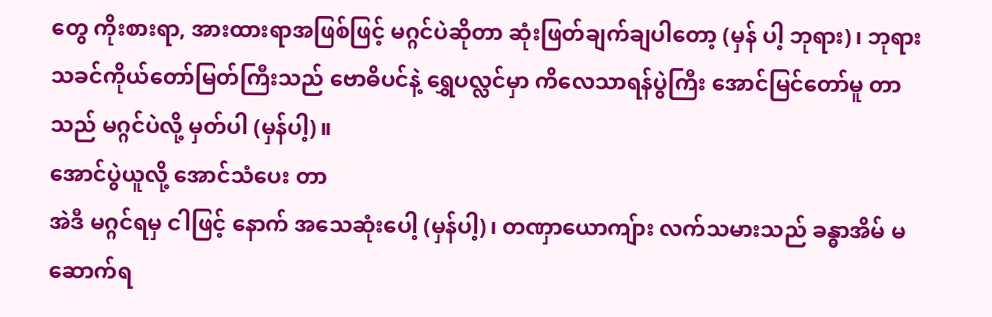တွေ ကိုးစားရာ, အားထားရာအဖြစ်ဖြင့် မဂ္ဂင်ပဲဆိုတာ ဆုံးဖြတ်ချက်ချပါတော့ (မှန် ပါ့ ဘုရား)၊ ဘုရားသခင်ကိုယ်တော်မြတ်ကြီးသည် ဗောဓိပင်နဲ့ ရွှေပလ္လင်မှာ ကိလေသာရန်ပွဲကြီး အောင်မြင်တော်မူ တာသည် မဂ္ဂင်ပဲလို့ မှတ်ပါ (မှန်ပါ့)။
အောင်ပွဲယူလို့ အောင်သံပေး တာ
အဲဒီ မဂ္ဂင်ရမှ ငါဖြင့် နောက် အသေဆုံးပေါ့ (မှန်ပါ့)၊ တဏှာယောကျ်ား လက်သမားသည် ခန္ဓာအိမ် မဆောက်ရ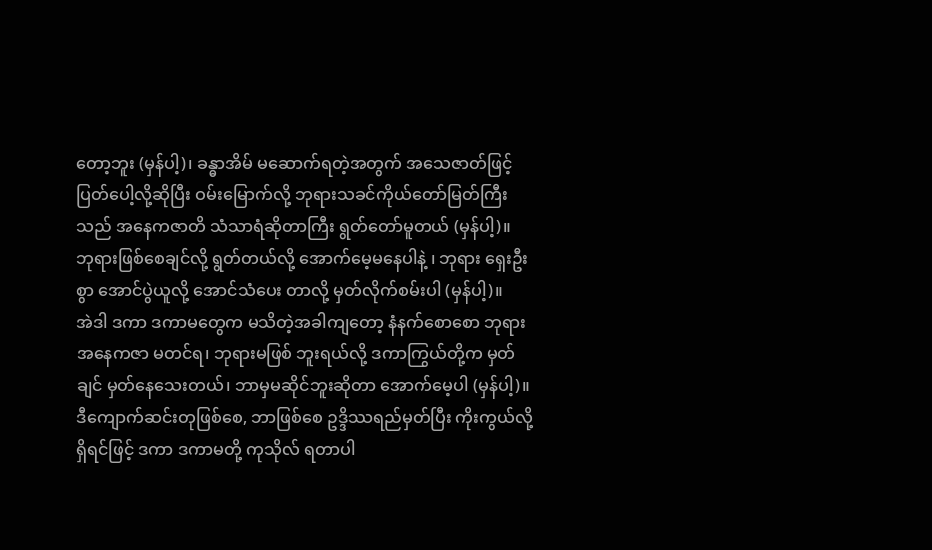တော့ဘူး (မှန်ပါ့)၊ ခန္ဓာအိမ် မဆောက်ရတဲ့အတွက် အသေဇာတ်ဖြင့် ပြတ်ပေါ့လို့ဆိုပြီး ဝမ်းမြောက်လို့ ဘုရားသခင်ကိုယ်တော်မြတ်ကြီးသည် အနေကဇာတိ သံသာရံဆိုတာကြီး ရွတ်တော်မူတယ် (မှန်ပါ့)။
ဘုရားဖြစ်စေချင်လို့ ရွတ်တယ်လို့ အောက်မေ့မနေပါနဲ့ ၊ ဘုရား ရှေးဦးစွာ အောင်ပွဲယူလို့ အောင်သံပေး တာလို့ မှတ်လိုက်စမ်းပါ (မှန်ပါ့)။
အဲဒါ ဒကာ ဒကာမတွေက မသိတဲ့အခါကျတော့ နံနက်စောစော ဘုရားအနေကဇာ မတင်ရ၊ ဘုရားမဖြစ် ဘူးရယ်လို့ ဒကာကြွယ်တို့က မှတ်ချင် မှတ်နေသေးတယ်၊ ဘာမှမဆိုင်ဘူးဆိုတာ အောက်မေ့ပါ (မှန်ပါ့)။
ဒီကျောက်ဆင်းတုဖြစ်စေ, ဘာဖြစ်စေ ဥဒ္ဒိဿရည်မှတ်ပြီး ကိုးကွယ်လို့ရှိရင်ဖြင့် ဒကာ ဒကာမတို့ ကုသိုလ် ရတာပါ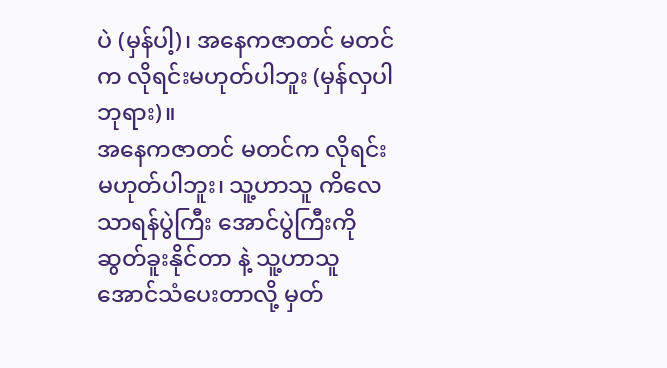ပဲ (မှန်ပါ့)၊ အနေကဇာတင် မတင်က လိုရင်းမဟုတ်ပါဘူး (မှန်လှပါ ဘုရား)။
အနေကဇာတင် မတင်က လိုရင်းမဟုတ်ပါဘူး၊ သူ့ဟာသူ ကိလေသာရန်ပွဲကြီး အောင်ပွဲကြီးကို ဆွတ်ခူးနိုင်တာ နဲ့ သူ့ဟာသူ အောင်သံပေးတာလို့ မှတ်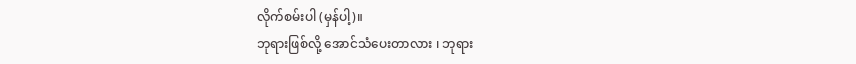လိုက်စမ်းပါ (မှန်ပါ့)။
ဘုရားဖြစ်လို့ အောင်သံပေးတာလား ၊ ဘုရား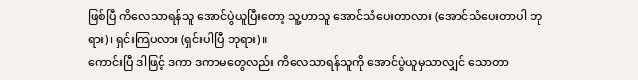ဖြစ်ပြီ ကိလေသာရန်သူ အောင်ပွဲယူပြီးတော့ သူ့ဟာသူ အောင်သံပေးတာလား (အောင်သံပေးတာပါ ဘုရား)၊ ရှင်းကြပလား (ရှင်းပါပြီ ဘုရား)။
ကောင်းပြီ ဒါဖြင့် ဒကာ ဒကာမတွေလည်း ကိလေသာရန်သူကို အောင်ပွဲယူမှသာလျှင် သောတာ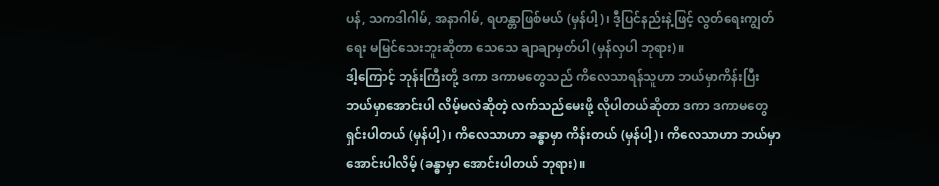ပန်, သကဒါဂါမ်, အနာဂါမ်, ရဟန္တာဖြစ်မယ် (မှန်ပါ့)၊ ဒီ့ပြင်နည်းနဲ့ဖြင့် လွတ်ရေးကျွတ်ရေး မမြင်သေးဘူးဆိုတာ သေသေ ချာချာမှတ်ပါ (မှန်လှပါ ဘုရား)။
ဒါ့ကြောင့် ဘုန်းကြီးတို့ ဒကာ ဒကာမတွေသည် ကိလေသာရန်သူဟာ ဘယ်မှာကိန်းပြီး ဘယ်မှာအောင်းပါ လိမ့်မလဲဆိုတဲ့ လက်သည်မေးဖို့ လိုပါတယ်ဆိုတာ ဒကာ ဒကာမတွေ ရှင်းပါတယ် (မှန်ပါ့)၊ ကိလေသာဟာ ခန္ဓာမှာ ကိန်းတယ် (မှန်ပါ့)၊ ကိလေသာဟာ ဘယ်မှာအောင်းပါလိမ့် (ခန္ဓာမှာ အောင်းပါတယ် ဘုရား)။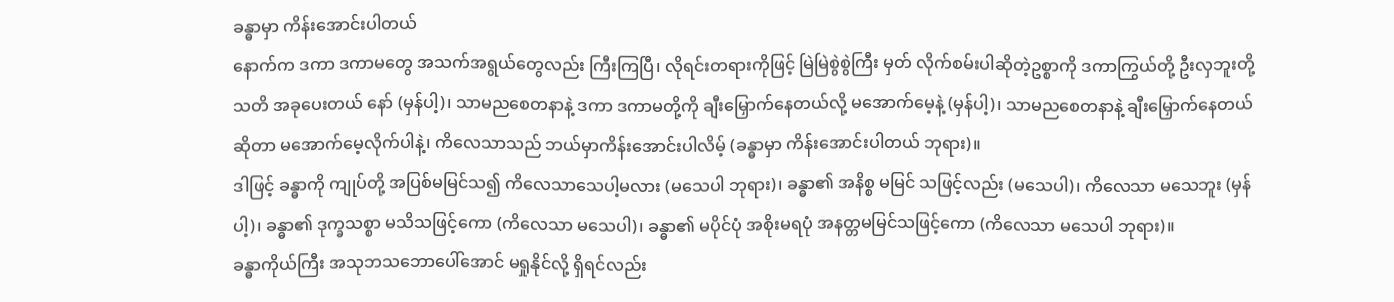ခန္ဓာမှာ ကိန်းအောင်းပါတယ်
နောက်က ဒကာ ဒကာမတွေ အသက်အရွယ်တွေလည်း ကြီးကြပြီ၊ လိုရင်းတရားကိုဖြင့် မြဲမြဲစွဲစွဲကြီး မှတ် လိုက်စမ်းပါဆိုတဲ့ဥစ္စာကို ဒကာကြွယ်တို့ ဦးလှဘူးတို့ သတိ အခုပေးတယ် နော် (မှန်ပါ့)၊ သာမညစေတနာနဲ့ ဒကာ ဒကာမတို့ကို ချီးမြှောက်နေတယ်လို့ မအောက်မေ့နဲ့ (မှန်ပါ့)၊ သာမညစေတနာနဲ့ ချီးမြှောက်နေတယ်ဆိုတာ မအောက်မေ့လိုက်ပါနဲ့၊ ကိလေသာသည် ဘယ်မှာကိန်းအောင်းပါလိမ့် (ခန္ဓာမှာ ကိန်းအောင်းပါတယ် ဘုရား)။
ဒါဖြင့် ခန္ဓာကို ကျုပ်တို့ အပြစ်မမြင်သ၍ ကိလေသာသေပါ့မလား (မသေပါ ဘုရား)၊ ခန္ဓာ၏ အနိစ္စ မမြင် သဖြင့်လည်း (မသေပါ)၊ ကိလေသာ မသေဘူး (မှန်ပါ့)၊ ခန္ဓာ၏ ဒုက္ခသစ္စာ မသိသဖြင့်ကော (ကိလေသာ မသေပါ)၊ ခန္ဓာ၏ မပိုင်ပုံ အစိုးမရပုံ အနတ္တမမြင်သဖြင့်ကော (ကိလေသာ မသေပါ ဘုရား)။
ခန္ဓာကိုယ်ကြီး အသုဘသဘောပေါ်အောင် မရှုနိုင်လို့ ရှိရင်လည်း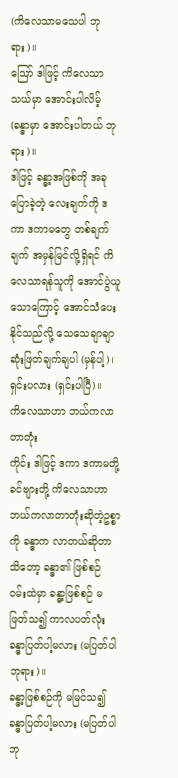(ကိလေသာမသေပါ ဘုရား)။
ဪ ဒါဖြင့် ကိလေသာ သယ်မှာ အောင်းပါလိမ့် (ခန္ဓာမှာ အောင်းပါတယ် ဘုရား)။
ဒါဖြင့် ခန္ဓာ့အဖြစ်ကို အခုပြောခဲ့တဲ့ လေးချက်ကို ဒကာ ဒကာမတွေ တစ်ချက်ချက် အမှန်မြင်လို့ရှိရင် ကိလေသာရန်သူကို အောင်ပွဲယူသောကြောင့် အောင်သံပေးနိုင်သည်လို့ သေသေချာချာ ဆုံးဖြတ်ချက်ချပါ (မှန်ပါ့)၊ ရှင်းပလား (ရှင်းပါပြီ)။
ကိလေသာဟာ ဘယ်ကလာတာတုံး
ကိုင်း ဒါဖြင့် ဒကာ ဒကာမတို့ ခင်ဗျားတို့ ကိလေသာဟာ ဘယ်ကလာတာတုံးဆိုတဲ့ဥစ္စာကို ခန္ဓာက လာတယ်ဆိုတာ သိတော့ ခန္ဓာ၏ ဖြစ်စဉ် ဝမ်းထဲမှာ ခန္ဓာ့ဖြစ်စဉ် မဖြတ်သ၍ ကာလပတ်လုံး ခန္ဓာပြတ်ပါ့မလား (မပြတ်ပါ ဘုရား)။
ခန္ဓာ့ဖြစ်စဉ်ကို မမြင်သ၍ ခန္ဓာပြတ်ပါ့မလား (မပြတ်ပါ ဘု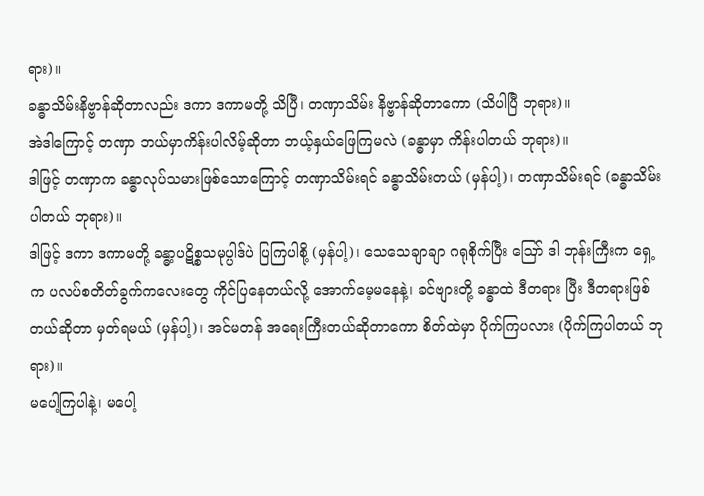ရား)။
ခန္ဓာသိမ်းနိဗ္ဗာန်ဆိုတာလည်း ဒကာ ဒကာမတို့ သိပြီ၊ တဏှာသိမ်း နိဗ္ဗာန်ဆိုတာကော (သိပါပြီ ဘုရား)။
အဲဒါကြောင့် တဏှာ ဘယ်မှာကိန်းပါလိမ့်ဆိုတာ ဘယ့်နှယ်ဖြေကြမလဲ (ခန္ဓာမှာ ကိန်းပါတယ် ဘုရား)။
ဒါဖြင့် တဏှာက ခန္ဓာလုပ်သမားဖြစ်သောကြောင့် တဏှာသိမ်းရင် ခန္ဓာသိမ်းတယ် (မှန်ပါ့)၊ တဏှာသိမ်းရင် (ခန္ဓာသိမ်းပါတယ် ဘုရား)။
ဒါဖြင့် ဒကာ ဒကာမတို့ ခန္ဓာ့ပဋိစ္စသမုပ္ပါဒ်ပဲ ပြကြပါစို့ (မှန်ပါ့)၊ သေသေချာချာ ဂရုစိုက်ပြီး ဪ ဒါ ဘုန်းကြီးက ရှေ့က ပလပ်စတိတ်ခွက်ကလေးတွေ ကိုင်ပြနေတယ်လို့ အောက်မေ့မနေနဲ့၊ ခင်ဗျားတို့ ခန္ဓာထဲ ဒီတရား ပြီး ဒီတရားဖြစ်တယ်ဆိုတာ မှတ်ရမယ် (မှန်ပါ့)၊ အင်မတန် အရေးကြီးတယ်ဆိုတာကော စိတ်ထဲမှာ ပိုက်ကြပလား (ပိုက်ကြပါတယ် ဘုရား)။
မပေါ့ကြပါနဲ့၊ မပေါ့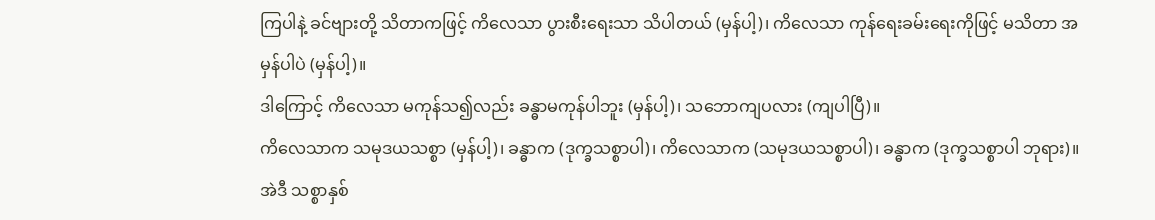ကြပါနဲ့ ခင်ဗျားတို့ သိတာကဖြင့် ကိလေသာ ပွားစီးရေးသာ သိပါတယ် (မှန်ပါ့)၊ ကိလေသာ ကုန်ရေးခမ်းရေးကိုဖြင့် မသိတာ အမှန်ပါပဲ (မှန်ပါ့)။
ဒါကြောင့် ကိလေသာ မကုန်သ၍လည်း ခန္ဓာမကုန်ပါဘူး (မှန်ပါ့)၊ သဘောကျပလား (ကျပါပြီ)။
ကိလေသာက သမုဒယသစ္စာ (မှန်ပါ့)၊ ခန္ဓာက (ဒုက္ခသစ္စာပါ)၊ ကိလေသာက (သမုဒယသစ္စာပါ)၊ ခန္ဓာက (ဒုက္ခသစ္စာပါ ဘုရား)။
အဲဒီ သစ္စာနှစ်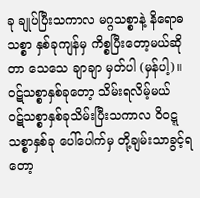ခု ချုပ်ပြီးသကာလ မဂ္ဂသစ္စာနဲ့ နိရောဓသစ္စာ နှစ်ခုကျန်မှ ကိစ္စပြီးတော့မယ်ဆိုတာ သေသေ ချာချာ မှတ်ပါ (မှန်ပါ့)။
ဝဋ်သစ္စာနှစ်ခုတော့ သိမ်းရလိမ့်မယ်
ဝဋ်သစ္စာနှစ်ခုသိမ်းပြီးသကာလ ဝိဝဋ္ဋသစ္စာနှစ်ခု ပေါ်ပေါက်မှ တို့ချမ်းသာခွင့်ရတော့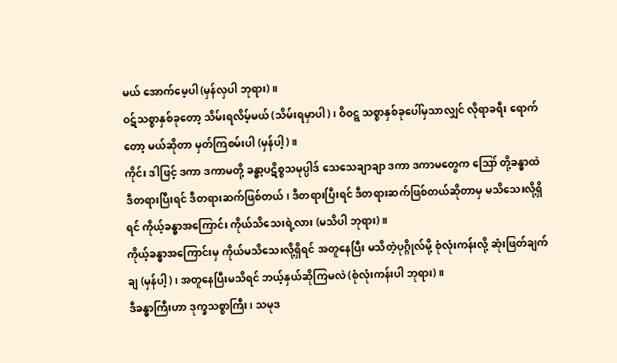မယ် အောက်မေ့ပါ (မှန်လှပါ ဘုရား)။
ဝဋ်သစ္စာနှစ်ခုတော့ သိမ်းရလိမ့်မယ် (သိမ်းရမှာပါ)၊ ဝိဝဋ္ဋ သစ္စာနှစ်ခုပေါ်မှသာလျှင် လိုရာခရီး ရောက်တော့ မယ်ဆိုတာ မှတ်ကြစမ်းပါ (မှန်ပါ့)။
ကိုင်း ဒါဖြင့် ဒကာ ဒကာမတို့ ခန္ဓာ့ပဋိစ္စသမုပ္ပါဒ် သေသေချာချာ ဒကာ ဒကာမတွေက ဪ တို့ခန္ဓာထဲ ဒီတရားပြီးရင် ဒီတရားဆက်ဖြစ်တယ်၊ ဒီတရားပြီးရင် ဒီတရားဆက်ဖြစ်တယ်ဆိုတာမှ မသိသေးလို့ရှိရင် ကိုယ့်ခန္ဓာအကြောင်း ကိုယ်သိသေးရဲ့လား (မသိပါ ဘုရား)။
ကိုယ့်ခန္ဓာအကြောင်းမှ ကိုယ်မသိသေးလို့ရှိရင် အတူနေပြီး မသိတဲ့ပုဂ္ဂိုလ်မို့ စုံလုံးကန်းလို့ ဆုံးဖြတ်ချက်ချ (မှန်ပါ့)၊ အတူနေပြီးမသိရင် ဘယ့်နှယ်ဆိုကြမလဲ (စုံလုံးကန်းပါ ဘုရား)။
ဒီခန္ဓာကြီးဟာ ဒုက္ခသစ္စာကြီး၊ သမုဒ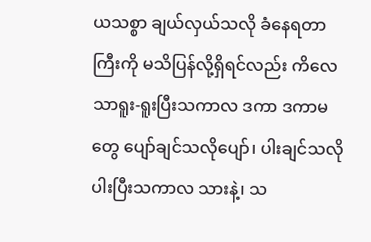ယသစ္စာ ချယ်လှယ်သလို ခံနေရတာကြီးကို မသိပြန်လို့ရှိရင်လည်း ကိလေသာရူး-ရူးပြီးသကာလ ဒကာ ဒကာမတွေ ပျော်ချင်သလိုပျော်၊ ပါးချင်သလိုပါးပြီးသကာလ သားနဲ့၊ သ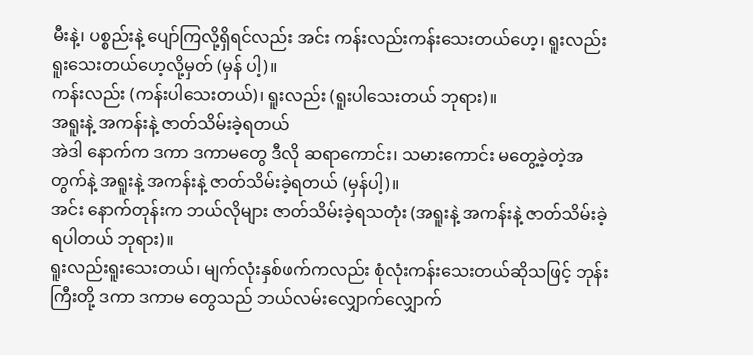မီးနဲ့၊ ပစ္စည်းနဲ့ ပျော်ကြလို့ရှိရင်လည်း အင်း ကန်းလည်းကန်းသေးတယ်ဟေ့၊ ရူးလည်းရူးသေးတယ်ဟေ့လို့မှတ် (မှန် ပါ့)။
ကန်းလည်း (ကန်းပါသေးတယ်)၊ ရူးလည်း (ရူးပါသေးတယ် ဘုရား)။
အရူးနဲ့ အကန်းနဲ့ ဇာတ်သိမ်းခဲ့ရတယ်
အဲဒါ နောက်က ဒကာ ဒကာမတွေ ဒီလို ဆရာကောင်း၊ သမားကောင်း မတွေ့ခဲ့တဲ့အတွက်နဲ့ အရူးနဲ့ အကန်းနဲ့ ဇာတ်သိမ်းခဲ့ရတယ် (မှန်ပါ့)။
အင်း နောက်တုန်းက ဘယ်လိုများ ဇာတ်သိမ်းခဲ့ရသတုံး (အရူးနဲ့ အကန်းနဲ့ ဇာတ်သိမ်းခဲ့ရပါတယ် ဘုရား)။
ရူးလည်းရူးသေးတယ်၊ မျက်လုံးနှစ်ဖက်ကလည်း စုံလုံးကန်းသေးတယ်ဆိုသဖြင့် ဘုန်းကြီးတို့ ဒကာ ဒကာမ တွေသည် ဘယ်လမ်းလျှောက်လျှောက်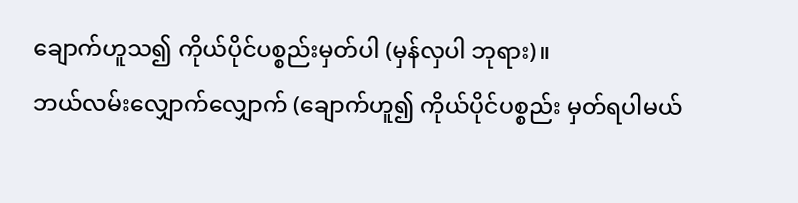ချောက်ဟူသ၍ ကိုယ်ပိုင်ပစ္စည်းမှတ်ပါ (မှန်လှပါ ဘုရား)။
ဘယ်လမ်းလျှောက်လျှောက် (ချောက်ဟူ၍ ကိုယ်ပိုင်ပစ္စည်း မှတ်ရပါမယ်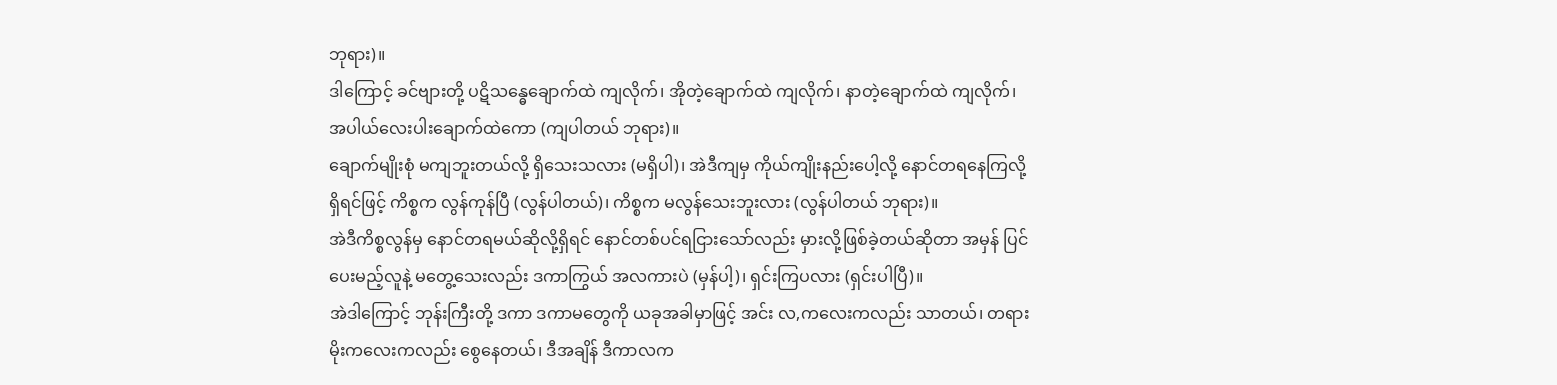ဘုရား)။
ဒါကြောင့် ခင်ဗျားတို့ ပဋိသန္ဓေချောက်ထဲ ကျလိုက်၊ အိုတဲ့ချောက်ထဲ ကျလိုက်၊ နာတဲ့ချောက်ထဲ ကျလိုက်၊ အပါယ်လေးပါးချောက်ထဲကော (ကျပါတယ် ဘုရား)။
ချောက်မျိုးစုံ မကျဘူးတယ်လို့ ရှိသေးသလား (မရှိပါ)၊ အဲဒီကျမှ ကိုယ်ကျိုးနည်းပေါ့လို့ နောင်တရနေကြလို့ ရှိရင်ဖြင့် ကိစ္စက လွန်ကုန်ပြီ (လွန်ပါတယ်)၊ ကိစ္စက မလွန်သေးဘူးလား (လွန်ပါတယ် ဘုရား)။
အဲဒီကိစ္စလွန်မှ နောင်တရမယ်ဆိုလို့ရှိရင် နောင်တစ်ပင်ရငြားသော်လည်း မှားလို့ဖြစ်ခဲ့တယ်ဆိုတာ အမှန် ပြင်ပေးမည့်လူနဲ့ မတွေ့သေးလည်း ဒကာကြွယ် အလကားပဲ (မှန်ပါ့)၊ ရှင်းကြပလား (ရှင်းပါပြီ)။
အဲဒါကြောင့် ဘုန်းကြီးတို့ ဒကာ ဒကာမတွေကို ယခုအခါမှာဖြင့် အင်း လ,ကလေးကလည်း သာတယ်၊ တရားမိုးကလေးကလည်း စွေနေတယ်၊ ဒီအချိန် ဒီကာလက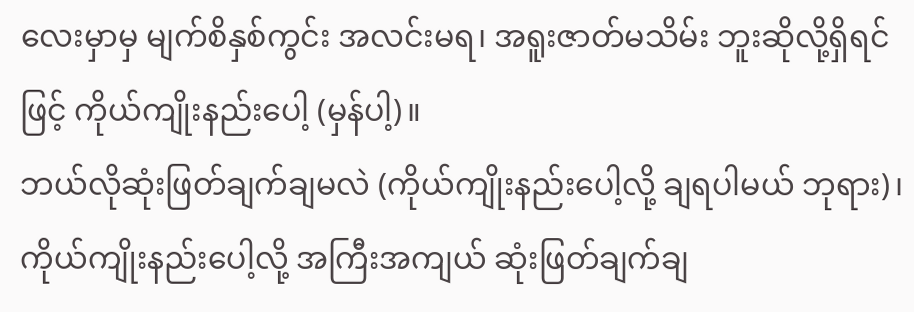လေးမှာမှ မျက်စိနှစ်ကွင်း အလင်းမရ၊ အရူးဇာတ်မသိမ်း ဘူးဆိုလို့ရှိရင်ဖြင့် ကိုယ်ကျိုးနည်းပေါ့ (မှန်ပါ့)။
ဘယ်လိုဆုံးဖြတ်ချက်ချမလဲ (ကိုယ်ကျိုးနည်းပေါ့လို့ ချရပါမယ် ဘုရား)၊ ကိုယ်ကျိုးနည်းပေါ့လို့ အကြီးအကျယ် ဆုံးဖြတ်ချက်ချ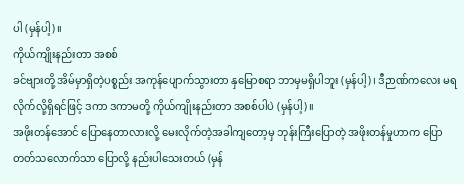ပါ (မှန်ပါ့)။
ကိုယ်ကျိုးနည်းတာ အစစ်
ခင်ဗျားတို့ အိမ်မှာရှိတဲ့ပစ္စည်း အကုန်ပျောက်သွားတာ နှမြောစရာ ဘာမှမရှိပါဘူး (မှန်ပါ့)၊ ဒီဉာဏ်ကလေး မရလိုက်လို့ရှိရင်ဖြင့် ဒကာ ဒကာမတို့ ကိုယ်ကျိုးနည်းတာ အစစ်ပါပဲ (မှန်ပါ့)။
အဖိုးတန်အောင် ပြောနေတာလားလို့ မေးလိုက်တဲ့အခါကျတော့မှ ဘုန်းကြီးပြောတဲ့ အဖိုးတန်မှုဟာက ပြော တတ်သလောက်သာ ပြောလို့ နည်းပါသေးတယ် (မှန်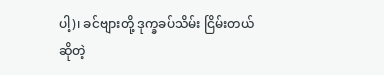ပါ့)၊ ခင်ဗျားတို့ ဒုက္ခခပ်သိမ်း ငြိမ်းတယ်ဆိုတဲ့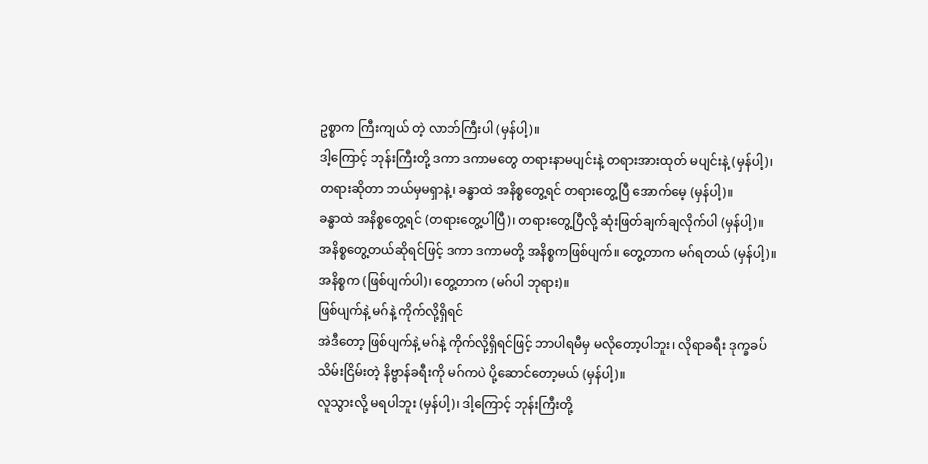ဥစ္စာက ကြီးကျယ် တဲ့ လာဘ်ကြီးပါ (မှန်ပါ့)။
ဒါ့ကြောင့် ဘုန်းကြီးတို့ ဒကာ ဒကာမတွေ တရားနာမပျင်းနဲ့ တရားအားထုတ် မပျင်းနဲ့ (မှန်ပါ့)၊ တရားဆိုတာ ဘယ်မှမရှာနဲ့၊ ခန္ဓာထဲ အနိစ္စတွေ့ရင် တရားတွေ့ပြီ အောက်မေ့ (မှန်ပါ့)။
ခန္ဓာထဲ အနိစ္စတွေ့ရင် (တရားတွေ့ပါပြီ)၊ တရားတွေ့ပြီလို့ ဆုံးဖြတ်ချက်ချလိုက်ပါ (မှန်ပါ့)။
အနိစ္စတွေ့တယ်ဆိုရင်ဖြင့် ဒကာ ဒကာမတို့ အနိစ္စကဖြစ်ပျက်။ တွေ့တာက မဂ်ရတယ် (မှန်ပါ့)။
အနိစ္စက (ဖြစ်ပျက်ပါ)၊ တွေ့တာက (မဂ်ပါ ဘုရား)။
ဖြစ်ပျက်နဲ့ မဂ်နဲ့ ကိုက်လို့ရှိရင်
အဲဒီတော့ ဖြစ်ပျက်နဲ့ မဂ်နဲ့ ကိုက်လို့ရှိရင်ဖြင့် ဘာပါရမီမှ မလိုတော့ပါဘူး၊ လိုရာခရီး ဒုက္ခခပ်သိမ်းငြိမ်းတဲ့ နိဗ္ဗာန်ခရီးကို မဂ်ကပဲ ပို့ဆောင်တော့မယ် (မှန်ပါ့)။
လူသွားလို့ မရပါဘူး (မှန်ပါ့)၊ ဒါ့ကြောင့် ဘုန်းကြီးတို့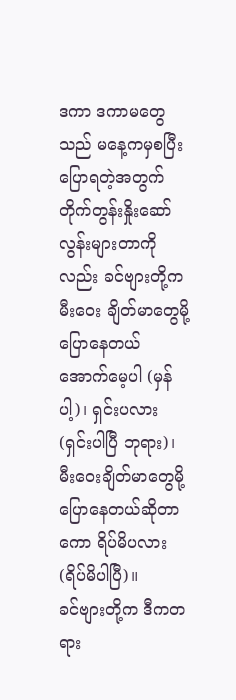ဒကာ ဒကာမတွေသည် မနေ့ကမှစပြီး ပြောရတဲ့အတွက် တိုက်တွန်းနှိုးဆော်လွန်းများတာကိုလည်း ခင်ဗျားတို့က မီးဝေး ချိတ်မာတွေမို့ ပြောနေတယ် အောက်မေ့ပါ (မှန်ပါ့)၊ ရှင်းပလား (ရှင်းပါပြီ ဘုရား)၊ မီးဝေးချိတ်မာတွေမို့ ပြောနေတယ်ဆိုတာကော ရိပ်မိပလား (ရိပ်မိပါပြီ)။
ခင်ဗျားတို့က ဒီကတရား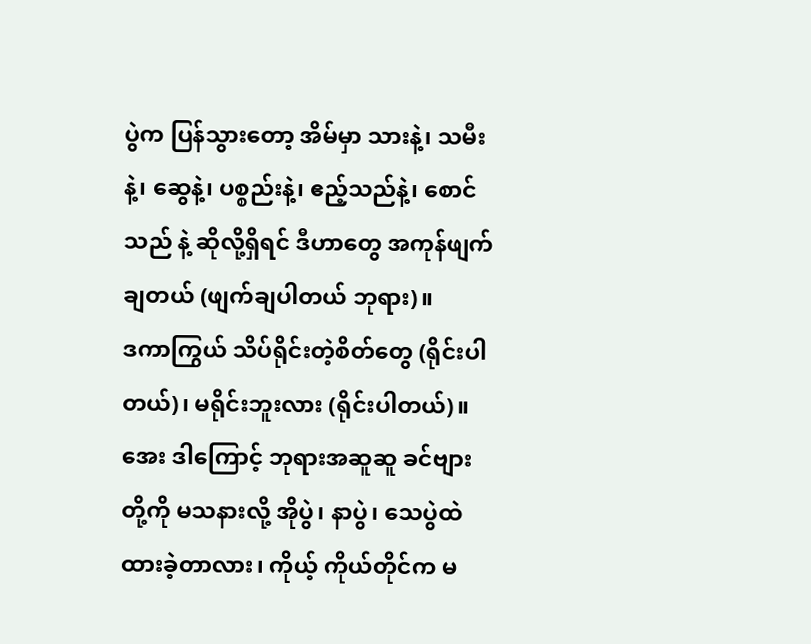ပွဲက ပြန်သွားတော့ အိမ်မှာ သားနဲ့၊ သမီးနဲ့၊ ဆွေနဲ့၊ ပစ္စည်းနဲ့၊ ဧည့်သည်နဲ့၊ စောင်သည် နဲ့ ဆိုလို့ရှိရင် ဒီဟာတွေ အကုန်ဖျက်ချတယ် (ဖျက်ချပါတယ် ဘုရား)။
ဒကာကြွယ် သိပ်ရိုင်းတဲ့စိတ်တွေ (ရိုင်းပါတယ်)၊ မရိုင်းဘူးလား (ရိုင်းပါတယ်)။
အေး ဒါကြောင့် ဘုရားအဆူဆူ ခင်ဗျားတို့ကို မသနားလို့ အိုပွဲ၊ နာပွဲ၊ သေပွဲထဲ ထားခဲ့တာလား၊ ကိုယ့် ကိုယ်တိုင်က မ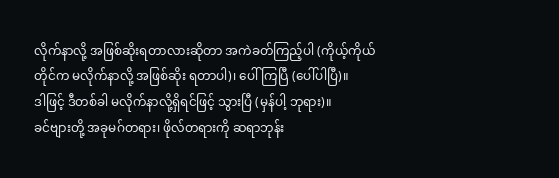လိုက်နာလို့ အဖြစ်ဆိုးရတာလားဆိုတာ အကဲခတ်ကြည့်ပါ (ကိုယ့်ကိုယ်တိုင်က မလိုက်နာလို့ အဖြစ်ဆိုး ရတာပါ)၊ ပေါ်ကြပြီ (ပေါ်ပါပြီ)။
ဒါဖြင့် ဒီတစ်ခါ မလိုက်နာလို့ရှိရင်ဖြင့် သွားပြီ (မှန်ပါ့ ဘုရား)။
ခင်ဗျားတို့ အခုမဂ်တရား၊ ဖိုလ်တရားကို ဆရာဘုန်း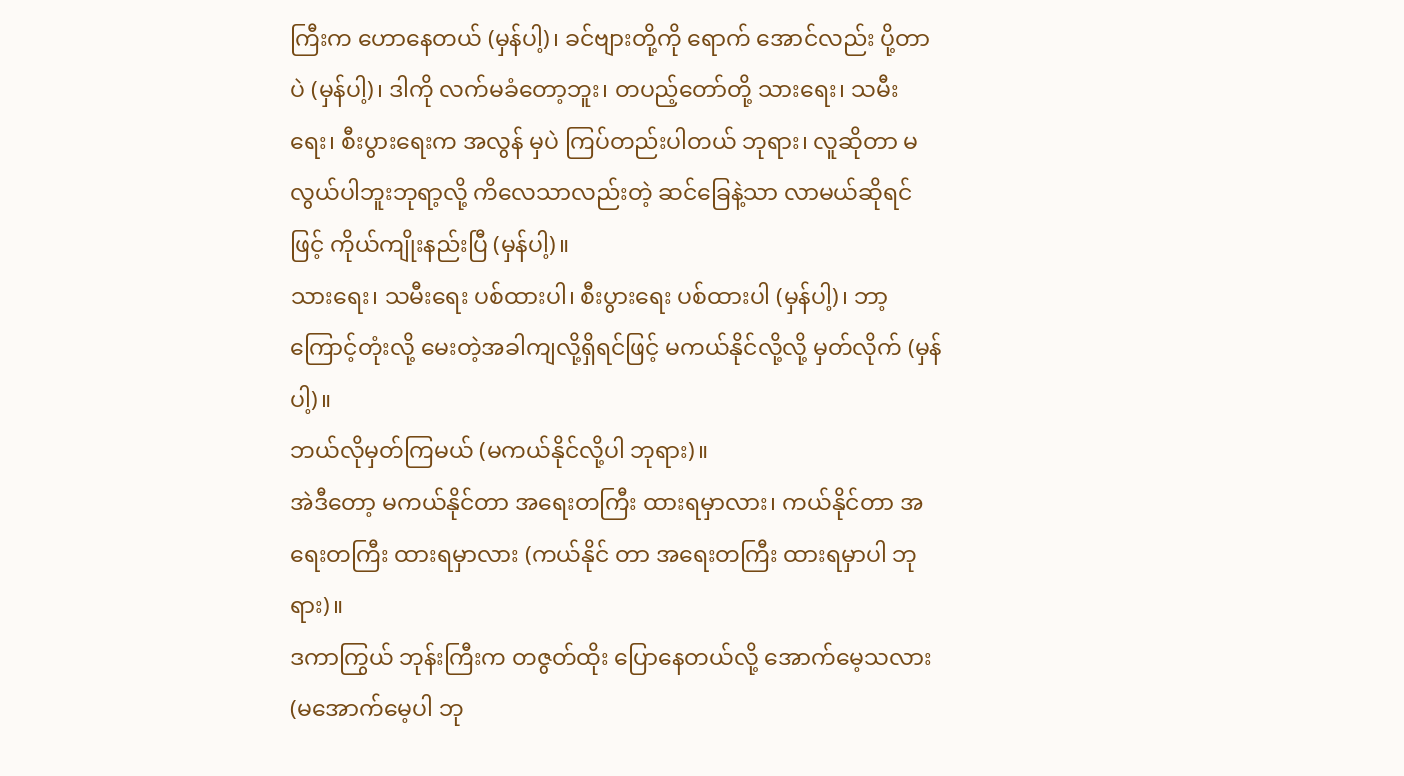ကြီးက ဟောနေတယ် (မှန်ပါ့)၊ ခင်ဗျားတို့ကို ရောက် အောင်လည်း ပို့တာပဲ (မှန်ပါ့)၊ ဒါကို လက်မခံတော့ဘူး၊ တပည့်တော်တို့ သားရေး၊ သမီးရေး၊ စီးပွားရေးက အလွန် မှပဲ ကြပ်တည်းပါတယ် ဘုရား၊ လူဆိုတာ မလွယ်ပါဘူးဘုရာ့လို့ ကိလေသာလည်းတဲ့ ဆင်ခြေနဲ့သာ လာမယ်ဆိုရင် ဖြင့် ကိုယ်ကျိုးနည်းပြီ (မှန်ပါ့)။
သားရေး၊ သမီးရေး ပစ်ထားပါ၊ စီးပွားရေး ပစ်ထားပါ (မှန်ပါ့)၊ ဘာ့ကြောင့်တုံးလို့ မေးတဲ့အခါကျလို့ရှိရင်ဖြင့် မကယ်နိုင်လို့လို့ မှတ်လိုက် (မှန်ပါ့)။
ဘယ်လိုမှတ်ကြမယ် (မကယ်နိုင်လို့ပါ ဘုရား)။
အဲဒီတော့ မကယ်နိုင်တာ အရေးတကြီး ထားရမှာလား၊ ကယ်နိုင်တာ အရေးတကြီး ထားရမှာလား (ကယ်နိုင် တာ အရေးတကြီး ထားရမှာပါ ဘုရား)။
ဒကာကြွယ် ဘုန်းကြီးက တဇွတ်ထိုး ပြောနေတယ်လို့ အောက်မေ့သလား (မအောက်မေ့ပါ ဘု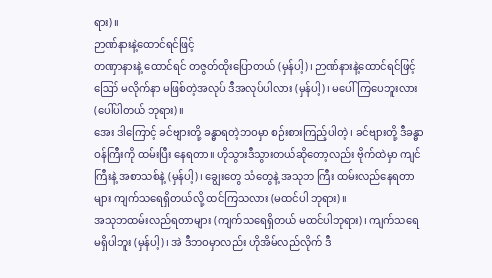ရား)။
ဉာဏ်နားနဲ့ထောင်ရင်ဖြင့်
တဏှာနားနဲ့ ထောင်ရင် တဇွတ်ထိုးပြောတယ် (မှန်ပါ့)၊ ဉာဏ်နားနဲ့ထောင်ရင်ဖြင့် ဪ မလိုက်နာ မဖြစ်တဲ့အလုပ် ဒီအလုပ်ပါလား (မှန်ပါ့)၊ မပေါ်ကြပေဘူးလား (ပေါ်ပါတယ် ဘုရား)။
အေး ဒါကြောင့် ခင်ဗျားတို့ ခန္ဓာရတဲ့ဘဝမှာ စဉ်းစားကြည့်ပါတဲ့၊ ခင်ဗျားတို့ ဒီခန္ဓာဝန်ကြီးကို ထမ်းပြီး နေရတာ။ ဟိုသွားဒီသွားတယ်ဆိုတော့လည်း ဗိုက်ထဲမှာ ကျင်ကြီးနဲ့ အစာသစ်နဲ့ (မှန်ပါ့)၊ ချွေးတွေ သံတွေနဲ့ အသုဘ ကြီး ထမ်းလည်နေရတာများ ကျက်သရေရှိတယ်လို့ ထင်ကြသလား (မထင်ပါ ဘုရား)။
အသုဘထမ်းလည်ရတာများ (ကျက်သရေရှိတယ် မထင်ပါဘုရား)၊ ကျက်သရေမရှိပါဘူး (မှန်ပါ့)၊ အဲ ဒီဘဝမှာလည်း ဟိုအိမ်လည်လိုက် ဒီ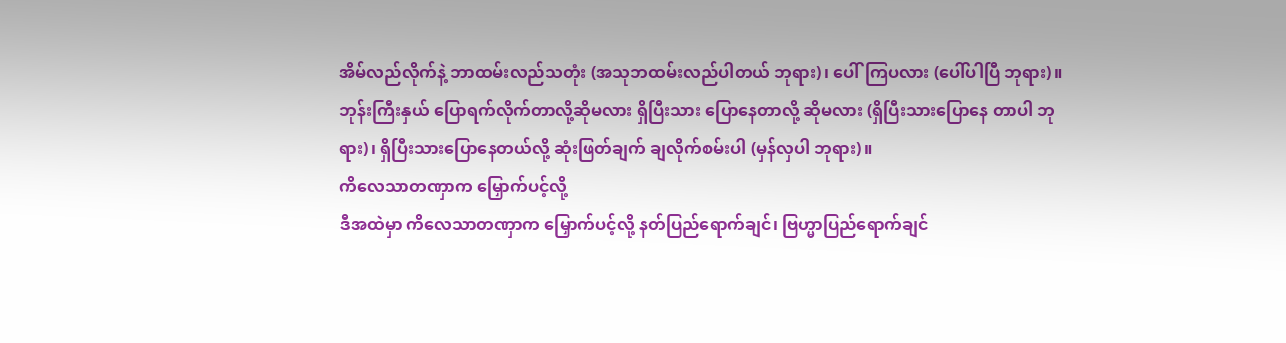အိမ်လည်လိုက်နဲ့ ဘာထမ်းလည်သတုံး (အသုဘထမ်းလည်ပါတယ် ဘုရား)၊ ပေါ်ကြပလား (ပေါ်ပါပြီ ဘုရား)။
ဘုန်းကြီးနှယ် ပြောရက်လိုက်တာလို့ဆိုမလား ရှိပြီးသား ပြောနေတာလို့ ဆိုမလား (ရှိပြီးသားပြောနေ တာပါ ဘုရား)၊ ရှိပြီးသားပြောနေတယ်လို့ ဆုံးဖြတ်ချက် ချလိုက်စမ်းပါ (မှန်လှပါ ဘုရား)။
ကိလေသာတဏှာက မြှောက်ပင့်လို့
ဒီအထဲမှာ ကိလေသာတဏှာက မြှောက်ပင့်လို့ နတ်ပြည်ရောက်ချင်၊ ဗြဟ္မာပြည်ရောက်ချင်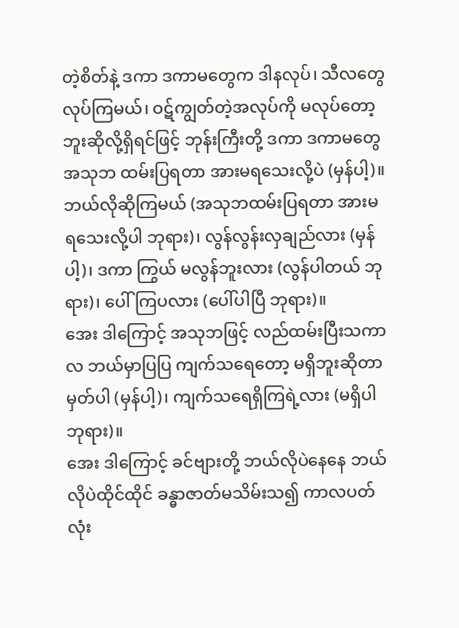တဲ့စိတ်နဲ့ ဒကာ ဒကာမတွေက ဒါနလုပ်၊ သီလတွေ လုပ်ကြမယ်၊ ဝဋ်ကျွတ်တဲ့အလုပ်ကို မလုပ်တော့ဘူးဆိုလို့ရှိရင်ဖြင့် ဘုန်းကြီးတို့ ဒကာ ဒကာမတွေ အသုဘ ထမ်းပြရတာ အားမရသေးလို့ပဲ (မှန်ပါ့)။
ဘယ်လိုဆိုကြမယ် (အသုဘထမ်းပြရတာ အားမရသေးလို့ပါ ဘုရား)၊ လွန်လွန်းလှချည်လား (မှန်ပါ့)၊ ဒကာ ကြွယ် မလွန်ဘူးလား (လွန်ပါတယ် ဘုရား)၊ ပေါ်ကြပလား (ပေါ်ပါပြီ ဘုရား)။
အေး ဒါကြောင့် အသုဘဖြင့် လည်ထမ်းပြီးသကာလ ဘယ်မှာပြပြ ကျက်သရေတော့ မရှိဘူးဆိုတာ မှတ်ပါ (မှန်ပါ့)၊ ကျက်သရေရှိကြရဲ့လား (မရှိပါ ဘုရား)။
အေး ဒါကြောင့် ခင်ဗျားတို့ ဘယ်လိုပဲနေနေ ဘယ်လိုပဲထိုင်ထိုင် ခန္ဓာဇာတ်မသိမ်းသ၍ ကာလပတ်လုံး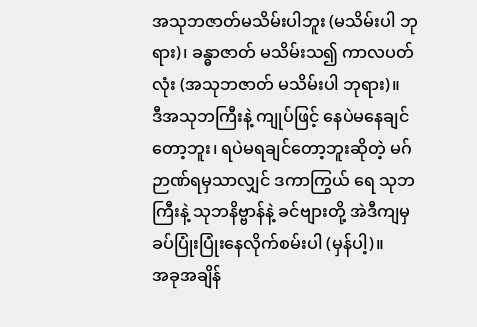အသုဘဇာတ်မသိမ်းပါဘူး (မသိမ်းပါ ဘုရား)၊ ခန္ဓာဇာတ် မသိမ်းသ၍ ကာလပတ်လုံး (အသုဘဇာတ် မသိမ်းပါ ဘုရား)။
ဒီအသုဘကြီးနဲ့ ကျုပ်ဖြင့် နေပဲမနေချင်တော့ဘူး၊ ရပဲမရချင်တော့ဘူးဆိုတဲ့ မဂ်ဉာဏ်ရမှသာလျှင် ဒကာကြွယ် ရေ သုဘကြီးနဲ့ သုဘနိဗ္ဗာန်နဲ့ ခင်ဗျားတို့ အဲဒီကျမှ ခပ်ပြုံးပြုံးနေလိုက်စမ်းပါ (မှန်ပါ့)။
အခုအချိန်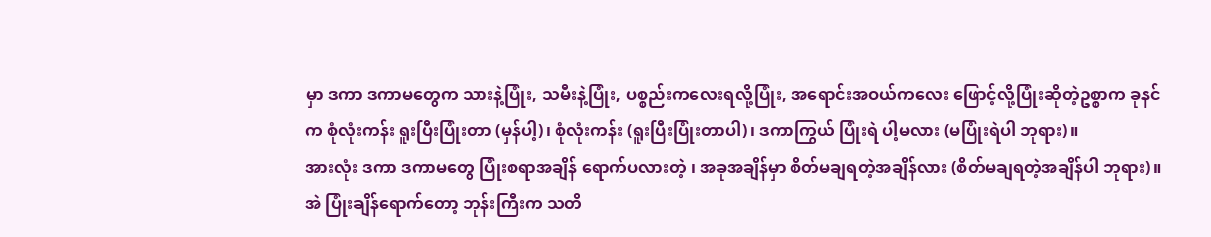မှာ ဒကာ ဒကာမတွေက သားနဲ့ပြုံး, သမီးနဲ့ပြုံး, ပစ္စည်းကလေးရလို့ပြုံး, အရောင်းအဝယ်ကလေး ဖြောင့်လို့ပြုံးဆိုတဲ့ဥစ္စာက ခုနင်က စုံလုံးကန်း ရူးပြီးပြုံးတာ (မှန်ပါ့)၊ စုံလုံးကန်း (ရူးပြီးပြုံးတာပါ)၊ ဒကာကြွယ် ပြုံးရဲ ပါ့မလား (မပြုံးရဲပါ ဘုရား)။
အားလုံး ဒကာ ဒကာမတွေ ပြုံးစရာအချိန် ရောက်ပလားတဲ့ ၊ အခုအချိန်မှာ စိတ်မချရတဲ့အချိန်လား (စိတ်မချရတဲ့အချိန်ပါ ဘုရား)။
အဲ ပြုံးချိန်ရောက်တော့ ဘုန်းကြီးက သတိ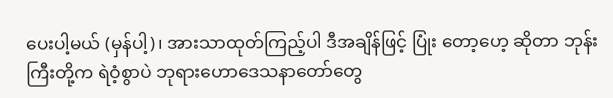ပေးပါ့မယ် (မှန်ပါ့)၊ အားသာထုတ်ကြည့်ပါ ဒီအချိန်ဖြင့် ပြုံး တော့ဟေ့ ဆိုတာ ဘုန်းကြီးတို့က ရဲဝံ့စွာပဲ ဘုရားဟောဒေသနာတော်တွေ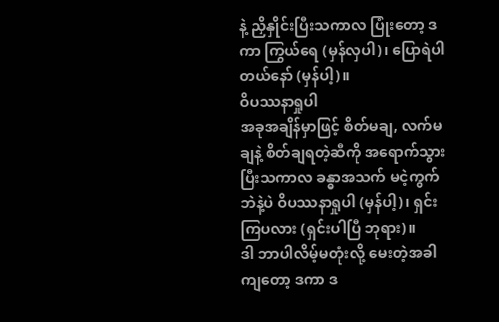နဲ့ ညှိနှိုင်းပြီးသကာလ ပြုံးတော့ ဒကာ ကြွယ်ရေ (မှန်လှပါ)၊ ပြောရဲပါတယ်နော် (မှန်ပါ့)။
ဝိပဿနာရှုပါ
အခုအချိန်မှာဖြင့် စိတ်မချ, လက်မချနဲ့ စိတ်ချရတဲ့ဆီကို အရောက်သွားပြီးသကာလ ခန္ဓာအသက် မငဲ့ကွက် ဘဲနဲ့ပဲ ဝိပဿနာရှုပါ (မှန်ပါ့)၊ ရှင်းကြပလား (ရှင်းပါပြီ ဘုရား)။
ဒါ ဘာပါလိမ့်မတုံးလို့ မေးတဲ့အခါကျတော့ ဒကာ ဒ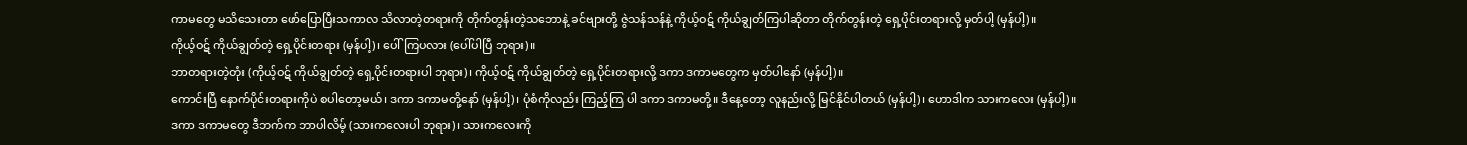ကာမတွေ မသိသေးတာ ဖော်ပြောပြီးသကာလ သိလာတဲ့တရားကို တိုက်တွန်းတဲ့သဘောနဲ့ ခင်ဗျားတို့ ဇွဲသန်သန်နဲ့ ကိုယ့်ဝဋ် ကိုယ်ချွတ်ကြပါဆိုတာ တိုက်တွန်းတဲ့ ရှေ့ပိုင်းတရားလို့ မှတ်ပါ့ (မှန်ပါ့)။
ကိုယ့်ဝဋ် ကိုယ်ချွတ်တဲ့ ရှေ့ပိုင်းတရား (မှန်ပါ့)၊ ပေါ်ကြပလား (ပေါ်ပါပြီ ဘုရား)။
ဘာတရားတဲ့တုံး (ကိုယ့်ဝဋ် ကိုယ်ချွတ်တဲ့ ရှေ့ပိုင်းတရားပါ ဘုရား)၊ ကိုယ့်ဝဋ် ကိုယ်ချွတ်တဲ့ ရှေ့ပိုင်းတရားလို့ ဒကာ ဒကာမတွေက မှတ်ပါနော် (မှန်ပါ့)။
ကောင်းပြီ နောက်ပိုင်းတရားကိုပဲ စပါတော့မယ်၊ ဒကာ ဒကာမတို့နော် (မှန်ပါ့)၊ ပုံစံကိုလည်း ကြည့်ကြ ပါ ဒကာ ဒကာမတို့။ ဒီနေ့တော့ လူနည်းလို့ မြင်နိုင်ပါတယ် (မှန်ပါ့)၊ ဟောဒါက သားကလေး (မှန်ပါ့)။
ဒကာ ဒကာမတွေ ဒီဘက်က ဘာပါလိမ့် (သားကလေးပါ ဘုရား)၊ သားကလေးကို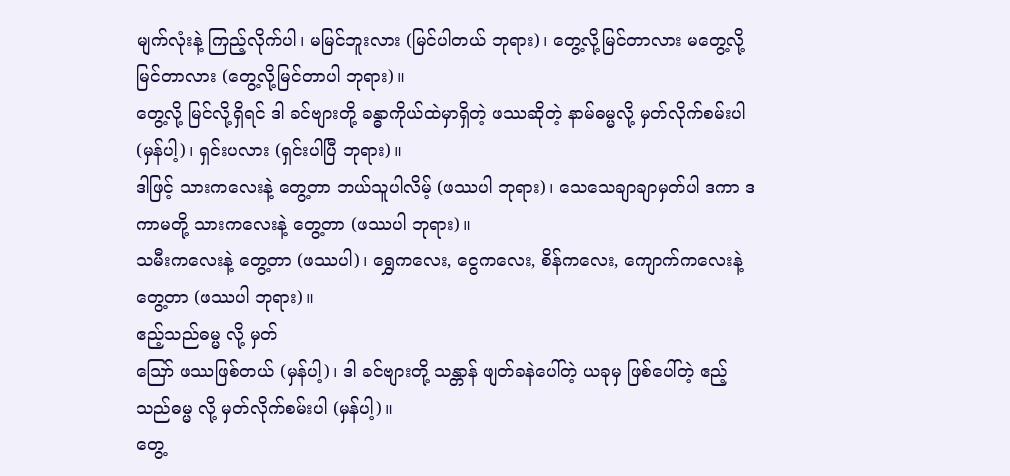မျက်လုံးနဲ့ ကြည့်လိုက်ပါ၊ မမြင်ဘူးလား (မြင်ပါတယ် ဘုရား)၊ တွေ့လို့မြင်တာလား မတွေ့လို့မြင်တာလား (တွေ့လို့မြင်တာပါ ဘုရား)။
တွေ့လို့ မြင်လို့ရှိရင် ဒါ ခင်ဗျားတို့ ခန္ဓာကိုယ်ထဲမှာရှိတဲ့ ဖဿဆိုတဲ့ နာမ်ဓမ္မလို့ မှတ်လိုက်စမ်းပါ (မှန်ပါ့)၊ ရှင်းပလား (ရှင်းပါပြီ ဘုရား)။
ဒါဖြင့် သားကလေးနဲ့ တွေ့တာ ဘယ်သူပါလိမ့် (ဖဿပါ ဘုရား)၊ သေသေချာချာမှတ်ပါ ဒကာ ဒကာမတို့ သားကလေးနဲ့ တွေ့တာ (ဖဿပါ ဘုရား)။
သမီးကလေးနဲ့ တွေ့တာ (ဖဿပါ)၊ ရွှေကလေး, ငွေကလေး, စိန်ကလေး, ကျောက်ကလေးနဲ့ တွေ့တာ (ဖဿပါ ဘုရား)။
ဧည့်သည်ဓမ္မ လို့ မှတ်
ဪ ဖဿဖြစ်တယ် (မှန်ပါ့)၊ ဒါ ခင်ဗျားတို့ သန္တာန် ဖျတ်ခနဲပေါ်တဲ့ ယခုမှ ဖြစ်ပေါ်တဲ့ ဧည့်သည်ဓမ္မ လို့ မှတ်လိုက်စမ်းပါ (မှန်ပါ့)။
တွေ့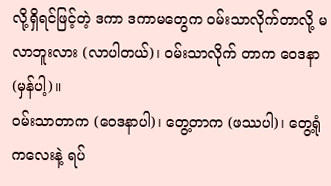လို့ရှိရင်ဖြင့်တဲ့ ဒကာ ဒကာမတွေက ဝမ်းသာလိုက်တာလို့ မလာဘူးလား (လာပါတယ်)၊ ဝမ်းသာလိုက် တာက ဝေဒနာ (မှန်ပါ့)။
ဝမ်းသာတာက (ဝေဒနာပါ)၊ တွေ့တာက (ဖဿပါ)၊ တွေ့ရုံကလေးနဲ့ ရပ်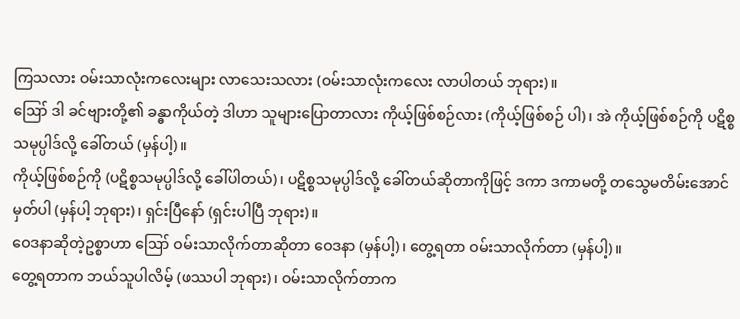ကြသလား ဝမ်းသာလုံးကလေးများ လာသေးသလား (ဝမ်းသာလုံးကလေး လာပါတယ် ဘုရား)။
ဪ ဒါ ခင်ဗျားတို့၏ ခန္ဓာကိုယ်တဲ့ ဒါဟာ သူများပြောတာလား ကိုယ့်ဖြစ်စဉ်လား (ကိုယ့်ဖြစ်စဉ် ပါ)၊ အဲ ကိုယ့်ဖြစ်စဉ်ကို ပဋိစ္စသမုပ္ပါဒ်လို့ ခေါ်တယ် (မှန်ပါ့)။
ကိုယ့်ဖြစ်စဉ်ကို (ပဋိစ္စသမုပ္ပါဒ်လို့ ခေါ်ပါတယ်)၊ ပဋိစ္စသမုပ္ပါဒ်လို့ ခေါ်တယ်ဆိုတာကိုဖြင့် ဒကာ ဒကာမတို့ တသွေမတိမ်းအောင် မှတ်ပါ (မှန်ပါ့ ဘုရား)၊ ရှင်းပြီနော် (ရှင်းပါပြီ ဘုရား)။
ဝေဒနာဆိုတဲ့ဥစ္စာဟာ ဪ ဝမ်းသာလိုက်တာဆိုတာ ဝေဒနာ (မှန်ပါ့)၊ တွေ့ရတာ ဝမ်းသာလိုက်တာ (မှန်ပါ့)။
တွေ့ရတာက ဘယ်သူပါလိမ့် (ဖဿပါ ဘုရား)၊ ဝမ်းသာလိုက်တာက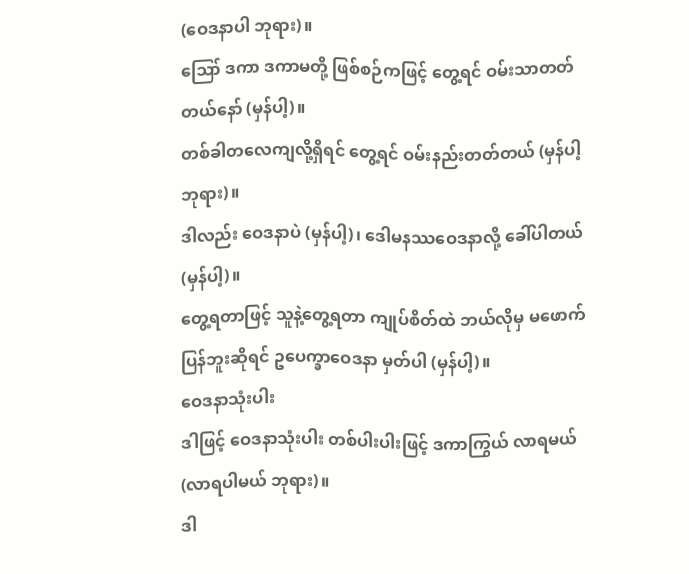(ဝေဒနာပါ ဘုရား)။
ဪ ဒကာ ဒကာမတို့ ဖြစ်စဉ်ကဖြင့် တွေ့ရင် ဝမ်းသာတတ်တယ်နော် (မှန်ပါ့)။
တစ်ခါတလေကျလို့ရှိရင် တွေ့ရင် ဝမ်းနည်းတတ်တယ် (မှန်ပါ့ ဘုရား)။
ဒါလည်း ဝေဒနာပဲ (မှန်ပါ့)၊ ဒေါမနဿဝေဒနာလို့ ခေါ်ပါတယ် (မှန်ပါ့)။
တွေ့ရတာဖြင့် သူနဲ့တွေ့ရတာ ကျုပ်စိတ်ထဲ ဘယ်လိုမှ မဖောက်ပြန်ဘူးဆိုရင် ဥပေက္ခာဝေဒနာ မှတ်ပါ (မှန်ပါ့)။
ဝေဒနာသုံးပါး
ဒါဖြင့် ဝေဒနာသုံးပါး တစ်ပါးပါးဖြင့် ဒကာကြွယ် လာရမယ် (လာရပါမယ် ဘုရား)။
ဒါ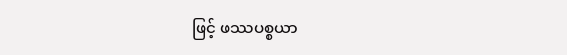ဖြင့် ဖဿပစ္စယာ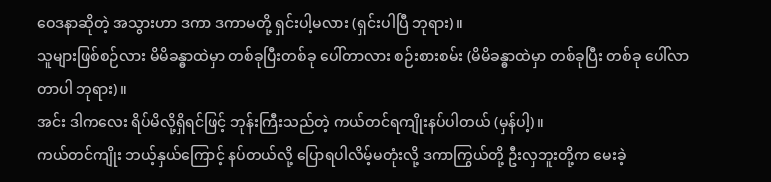ဝေဒနာဆိုတဲ့ အသွားဟာ ဒကာ ဒကာမတို့ ရှင်းပါ့မလား (ရှင်းပါပြီ ဘုရား)။
သူများဖြစ်စဉ်လား မိမိခန္ဓာထဲမှာ တစ်ခုပြီးတစ်ခု ပေါ်တာလား စဉ်းစားစမ်း (မိမိခန္ဓာထဲမှာ တစ်ခုပြီး တစ်ခု ပေါ်လာတာပါ ဘုရား)။
အင်း ဒါကလေး ရိပ်မိလို့ရှိရင်ဖြင့် ဘုန်းကြီးသည်တဲ့ ကယ်တင်ရကျိုးနပ်ပါတယ် (မှန်ပါ့)။
ကယ်တင်ကျိုး ဘယ့်နှယ်ကြောင့် နပ်တယ်လို့ ပြောရပါလိမ့်မတုံးလို့ ဒကာကြွယ်တို့ ဦးလှဘူးတို့က မေးခဲ့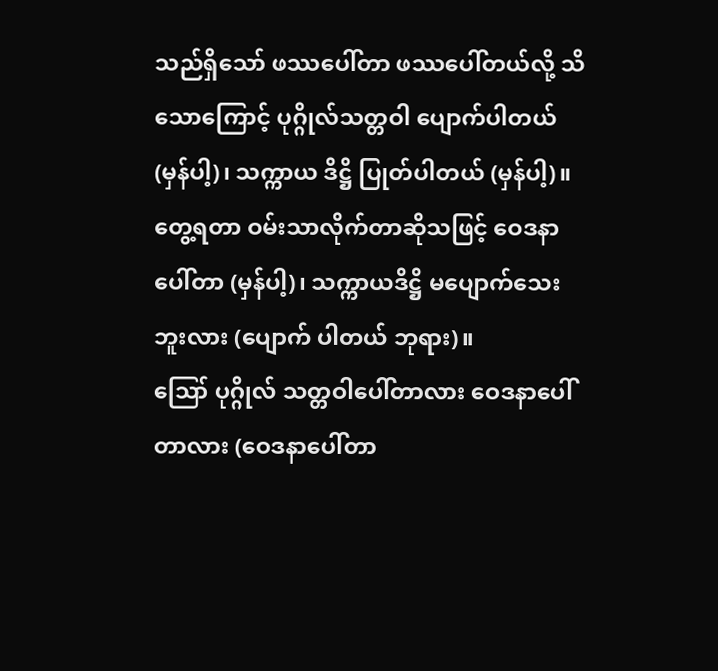သည်ရှိသော် ဖဿပေါ်တာ ဖဿပေါ်တယ်လို့ သိသောကြောင့် ပုဂ္ဂိုလ်သတ္တဝါ ပျောက်ပါတယ် (မှန်ပါ့)၊ သက္ကာယ ဒိဋ္ဌိ ပြုတ်ပါတယ် (မှန်ပါ့)။
တွေ့ရတာ ဝမ်းသာလိုက်တာဆိုသဖြင့် ဝေဒနာပေါ်တာ (မှန်ပါ့)၊ သက္ကာယဒိဋ္ဌိ မပျောက်သေးဘူးလား (ပျောက် ပါတယ် ဘုရား)။
ဪ ပုဂ္ဂိုလ် သတ္တဝါပေါ်တာလား ဝေဒနာပေါ်တာလား (ဝေဒနာပေါ်တာ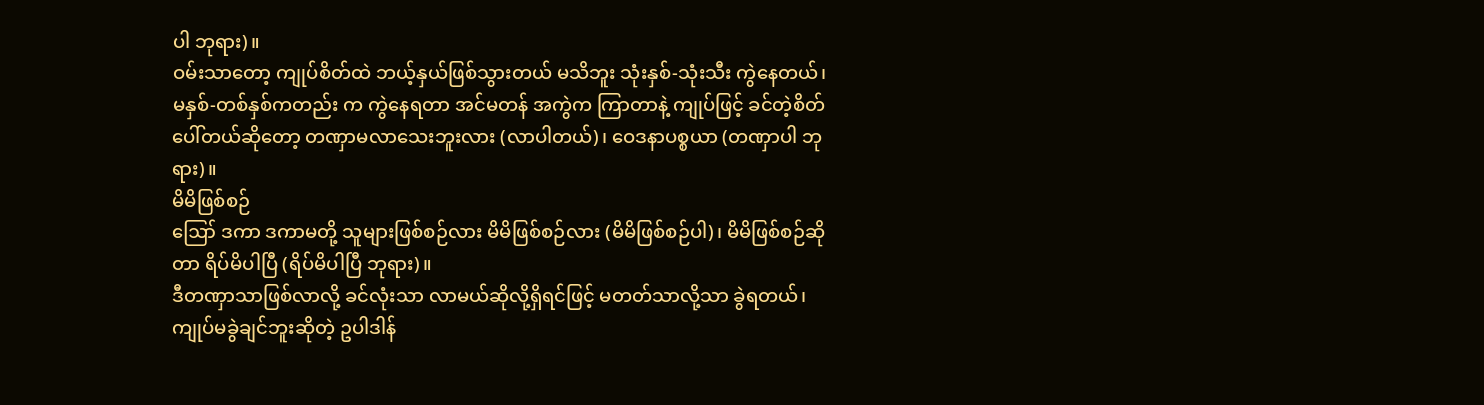ပါ ဘုရား)။
ဝမ်းသာတော့ ကျုပ်စိတ်ထဲ ဘယ့်နှယ်ဖြစ်သွားတယ် မသိဘူး သုံးနှစ်-သုံးသီး ကွဲနေတယ်၊ မနှစ်-တစ်နှစ်ကတည်း က ကွဲနေရတာ အင်မတန် အကွဲက ကြာတာနဲ့ ကျုပ်ဖြင့် ခင်တဲ့စိတ် ပေါ်တယ်ဆိုတော့ တဏှာမလာသေးဘူးလား (လာပါတယ်)၊ ဝေဒနာပစ္စယာ (တဏှာပါ ဘုရား)။
မိမိဖြစ်စဉ်
ဪ ဒကာ ဒကာမတို့ သူများဖြစ်စဉ်လား မိမိဖြစ်စဉ်လား (မိမိဖြစ်စဉ်ပါ)၊ မိမိဖြစ်စဉ်ဆိုတာ ရိပ်မိပါပြီ (ရိပ်မိပါပြီ ဘုရား)။
ဒီတဏှာသာဖြစ်လာလို့ ခင်လုံးသာ လာမယ်ဆိုလို့ရှိရင်ဖြင့် မတတ်သာလို့သာ ခွဲရတယ်၊ ကျုပ်မခွဲချင်ဘူးဆိုတဲ့ ဥပါဒါန်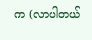က (လာပါတယ်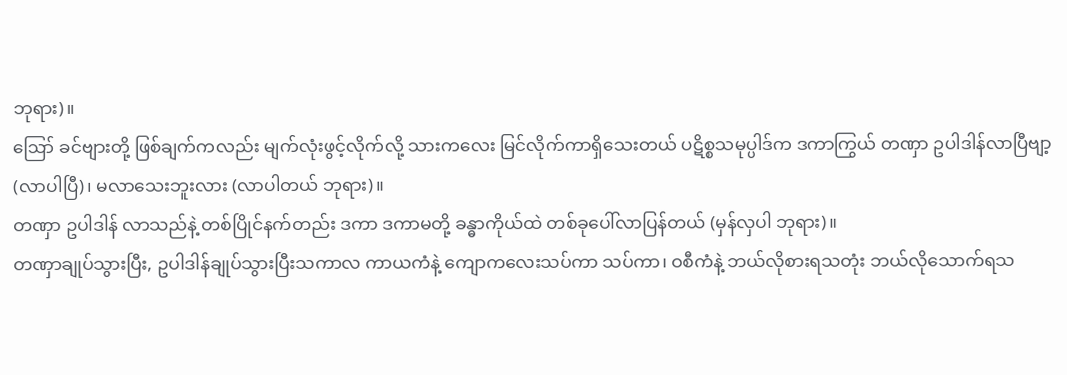ဘုရား)။
ဪ ခင်ဗျားတို့ ဖြစ်ချက်ကလည်း မျက်လုံးဖွင့်လိုက်လို့ သားကလေး မြင်လိုက်ကာရှိသေးတယ် ပဋိစ္စသမုပ္ပါဒ်က ဒကာကြွယ် တဏှာ ဥပါဒါန်လာပြီဗျာ့ (လာပါပြီ)၊ မလာသေးဘူးလား (လာပါတယ် ဘုရား)။
တဏှာ ဥပါဒါန် လာသည်နဲ့ တစ်ပြိုင်နက်တည်း ဒကာ ဒကာမတို့ ခန္ဓာကိုယ်ထဲ တစ်ခုပေါ်လာပြန်တယ် (မှန်လှပါ ဘုရား)။
တဏှာချုပ်သွားပြီး, ဥပါဒါန်ချုပ်သွားပြီးသကာလ ကာယကံနဲ့ ကျောကလေးသပ်ကာ သပ်ကာ၊ ဝစီကံနဲ့ ဘယ်လိုစားရသတုံး ဘယ်လိုသောက်ရသ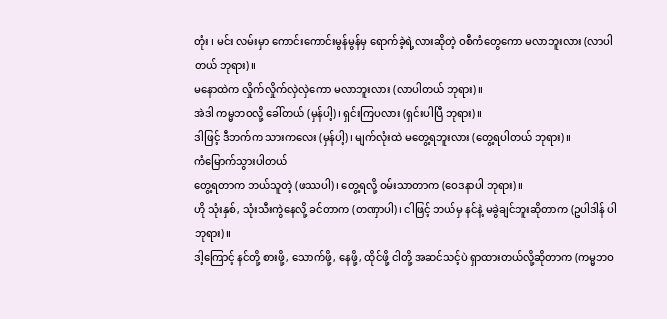တုံး ၊ မင်း လမ်းမှာ ကောင်းကောင်းမွန်မွန်မှ ရောက်ခဲ့ရဲ့လားဆိုတဲ့ ဝစီကံတွေကော မလာဘူးလား (လာပါတယ် ဘုရား)။
မနောထဲက လှိုက်လှိုက်လှဲလှဲကော မလာဘူးလား (လာပါတယ် ဘုရား)။
အဲဒါ ကမ္မဘဝလို့ ခေါ်တယ် (မှန်ပါ့)၊ ရှင်းကြပလား (ရှင်းပါပြီ ဘုရား)။
ဒါဖြင့် ဒီဘက်က သားကလေး (မှန်ပါ့)၊ မျက်လုံးထဲ မတွေ့ရဘူးလား (တွေ့ရပါတယ် ဘုရား)။
ကံမြောက်သွားပါတယ်
တွေ့ရတာက ဘယ်သူတဲ့ (ဖဿပါ)၊ တွေ့ရလို့ ဝမ်းသာတာက (ဝေဒနာပါ ဘုရား)။
ဟို သုံးနှစ်, သုံးသီးကွဲနေလို့ ခင်တာက (တဏှာပါ)၊ ငါဖြင့် ဘယ်မှ နင်နဲ့ မခွဲချင်ဘူးဆိုတာက (ဥပါဒါန် ပါ ဘုရား)။
ဒါ့ကြောင့် နင်တို့ စားဖို့, သောက်ဖို့, နေဖို့, ထိုင်ဖို့ ငါတို့ အဆင်သင့်ပဲ ရှာထားတယ်လို့ဆိုတာက (ကမ္မဘဝ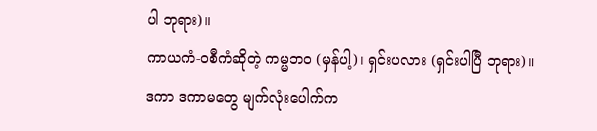ပါ ဘုရား)။
ကာယကံ-ဝစီကံဆိုတဲ့ ကမ္မဘဝ (မှန်ပါ့)၊ ရှင်းပလား (ရှင်းပါပြီ ဘုရား)။
ဒကာ ဒကာမတွေ မျက်လုံးပေါက်က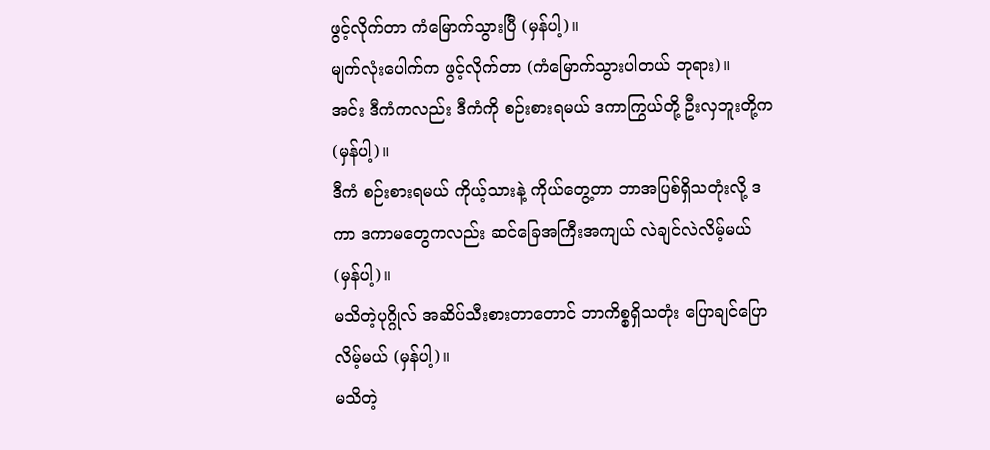ဖွင့်လိုက်တာ ကံမြောက်သွားပြီ (မှန်ပါ့)။
မျက်လုံးပေါက်က ဖွင့်လိုက်တာ (ကံမြောက်သွားပါတယ် ဘုရား)။
အင်း ဒီကံကလည်း ဒီကံကို စဉ်းစားရမယ် ဒကာကြွယ်တို့ ဦးလှဘူးတို့က (မှန်ပါ့)။
ဒီကံ စဉ်းစားရမယ် ကိုယ့်သားနဲ့ ကိုယ်တွေ့တာ ဘာအပြစ်ရှိသတုံးလို့ ဒကာ ဒကာမတွေကလည်း ဆင်ခြေအကြီးအကျယ် လဲချင်လဲလိမ့်မယ် (မှန်ပါ့)။
မသိတဲ့ပုဂ္ဂိုလ် အဆိပ်သီးစားတာတောင် ဘာကိစ္စရှိသတုံး ပြောချင်ပြောလိမ့်မယ် (မှန်ပါ့)။
မသိတဲ့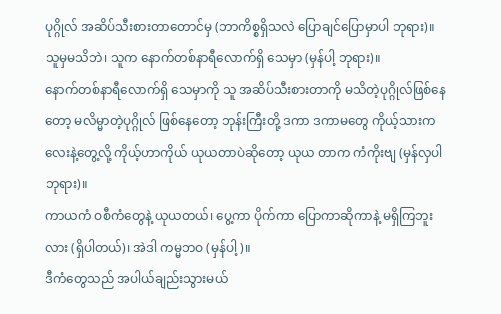ပုဂ္ဂိုလ် အဆိပ်သီးစားတာတောင်မှ (ဘာကိစ္စရှိသလဲ ပြောချင်ပြောမှာပါ ဘုရား)။
သူမှမသိဘဲ၊ သူက နောက်တစ်နာရီလောက်ရှိ သေမှာ (မှန်ပါ့ ဘုရား)။
နောက်တစ်နာရီလောက်ရှိ သေမှာကို သူ အဆိပ်သီးစားတာကို မသိတဲ့ပုဂ္ဂိုလ်ဖြစ်နေတော့ မလိမ္မာတဲ့ပုဂ္ဂိုလ် ဖြစ်နေတော့ ဘုန်းကြီးတို့ ဒကာ ဒကာမတွေ ကိုယ့်သားကလေးနဲ့တွေ့လို့ ကိုယ့်ဟာကိုယ် ယုယတာပဲဆိုတော့ ယုယ တာက ကံကိုးဗျ (မှန်လှပါ ဘုရား)။
ကာယကံ ဝစီကံတွေနဲ့ ယုယတယ်၊ ပွေ့ကာ ပိုက်ကာ ပြောကာဆိုကာနဲ့ မရှိကြဘူးလား (ရှိပါတယ်)၊ အဲဒါ ကမ္မဘဝ (မှန်ပါ့)။
ဒီကံတွေသည် အပါယ်ချည်းသွားမယ်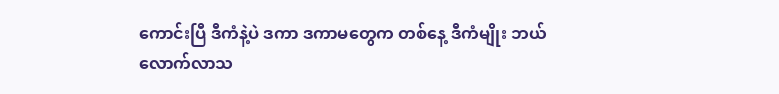ကောင်းပြီ ဒီကံနဲ့ပဲ ဒကာ ဒကာမတွေက တစ်နေ့ ဒီကံမျိုး ဘယ်လောက်လာသ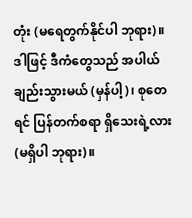တုံး (မရေတွက်နိုင်ပါ ဘုရား)။
ဒါဖြင့် ဒီကံတွေသည် အပါယ်ချည်းသွားမယ် (မှန်ပါ့)၊ စုတေရင် ပြန်တက်စရာ ရှိသေးရဲ့လား (မရှိပါ ဘုရား)။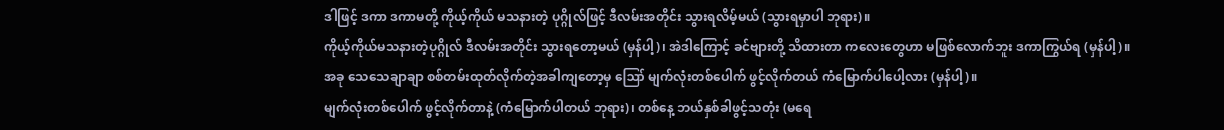ဒါဖြင့် ဒကာ ဒကာမတို့ ကိုယ့်ကိုယ် မသနားတဲ့ ပုဂ္ဂိုလ်ဖြင့် ဒီလမ်းအတိုင်း သွားရလိမ့်မယ် (သွားရမှာပါ ဘုရား)။
ကိုယ့်ကိုယ်မသနားတဲ့ပုဂ္ဂိုလ် ဒီလမ်းအတိုင်း သွားရတော့မယ် (မှန်ပါ့)၊ အဲဒါကြောင့် ခင်ဗျားတို့ သိထားတာ ကလေးတွေဟာ မဖြစ်လောက်ဘူး ဒကာကြွယ်ရ (မှန်ပါ့)။
အခု သေသေချာချာ စစ်တမ်းထုတ်လိုက်တဲ့အခါကျတော့မှ ဪ မျက်လုံးတစ်ပေါက် ဖွင့်လိုက်တယ် ကံမြောက်ပါပေါ့လား (မှန်ပါ့)။
မျက်လုံးတစ်ပေါက် ဖွင့်လိုက်တာနဲ့ (ကံမြောက်ပါတယ် ဘုရား)၊ တစ်နေ့ ဘယ်နှစ်ခါဖွင့်သတုံး (မရေ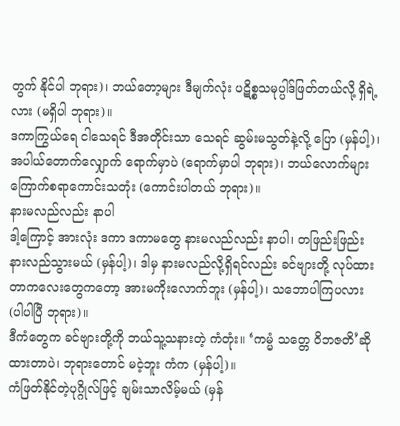တွက် နိုင်ပါ ဘုရား)၊ ဘယ်တော့များ ဒီမျက်လုံး ပဋိစ္စသမုပ္ပါဒ်ဖြတ်တယ်လို့ ရှိရဲ့လား (မရှိပါ ဘုရား)။
ဒကာကြွယ်ရေ ငါသေရင် ဒီအတိုင်းသာ သေရင် ဆွမ်းမသွတ်နဲ့လို့ ပြော (မှန်ပါ့)၊ အပါယ်တောက်လျှောက် ရောက်မှာပဲ (ရောက်မှာပါ ဘုရား)၊ ဘယ်လောက်များ ကြောက်စရာကောင်းသတုံး (ကောင်းပါတယ် ဘုရား)။
နားမလည်လည်း နာပါ
ဒါ့ကြောင့် အားလုံး ဒကာ ဒကာမတွေ နားမလည်လည်း နာပါ၊ တဖြည်းဖြည်း နားလည်သွားမယ် (မှန်ပါ့)၊ ဒါမှ နားမလည်လို့ရှိရင်လည်း ခင်ဗျားတို့ လုပ်ထားတာကလေးတွေကတော့ အားမကိုးလောက်ဘူး (မှန်ပါ့)၊ သဘောပါကြပလား (ပါပါပြီ ဘုရား)။
ဒီကံတွေက ခင်ဗျားတို့ကို ဘယ်သူ့သနားတဲ့ ကံတုံး။ ‘ကမ္မံ သတ္တေ ဝိဘဇတိ’ဆိုထားတာပဲ၊ ဘုရားတောင် မငဲ့ဘူး ကံက (မှန်ပါ့)။
ကံဖြတ်နိုင်တဲ့ပုဂ္ဂိုလ်ဖြင့် ချမ်းသာလိမ့်မယ် (မှန်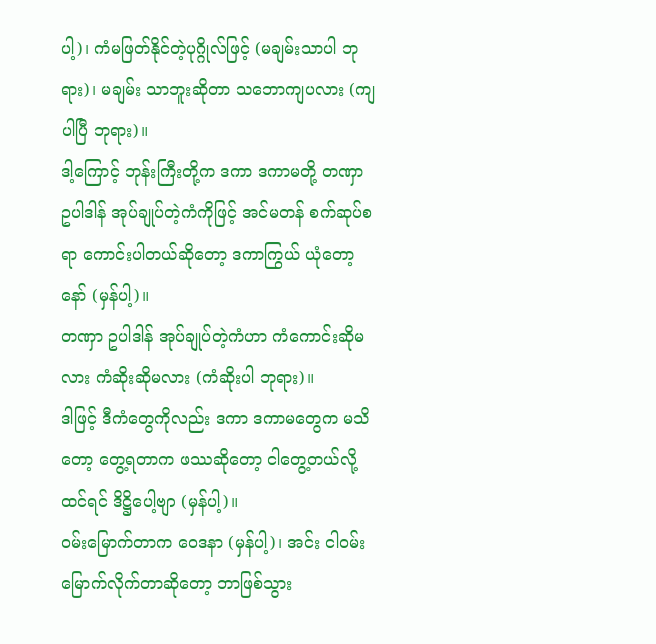ပါ့)၊ ကံမဖြတ်နိုင်တဲ့ပုဂ္ဂိုလ်ဖြင့် (မချမ်းသာပါ ဘုရား)၊ မချမ်း သာဘူးဆိုတာ သဘောကျပလား (ကျပါပြီ ဘုရား)။
ဒါ့ကြောင့် ဘုန်းကြီးတို့က ဒကာ ဒကာမတို့ တဏှာ ဥပါဒါန် အုပ်ချုပ်တဲ့ကံကိုဖြင့် အင်မတန် စက်ဆုပ်စရာ ကောင်းပါတယ်ဆိုတော့ ဒကာကြွယ် ယုံတော့နော် (မှန်ပါ့)။
တဏှာ ဥပါဒါန် အုပ်ချုပ်တဲ့ကံဟာ ကံကောင်းဆိုမလား ကံဆိုးဆိုမလား (ကံဆိုးပါ ဘုရား)။
ဒါဖြင့် ဒီကံတွေကိုလည်း ဒကာ ဒကာမတွေက မသိတော့ တွေ့ရတာက ဖဿဆိုတော့ ငါတွေ့တယ်လို့ထင်ရင် ဒိဋ္ဌိပေါ့ဗျာ (မှန်ပါ့)။
ဝမ်းမြောက်တာက ဝေဒနာ (မှန်ပါ့)၊ အင်း ငါဝမ်းမြောက်လိုက်တာဆိုတော့ ဘာဖြစ်သွား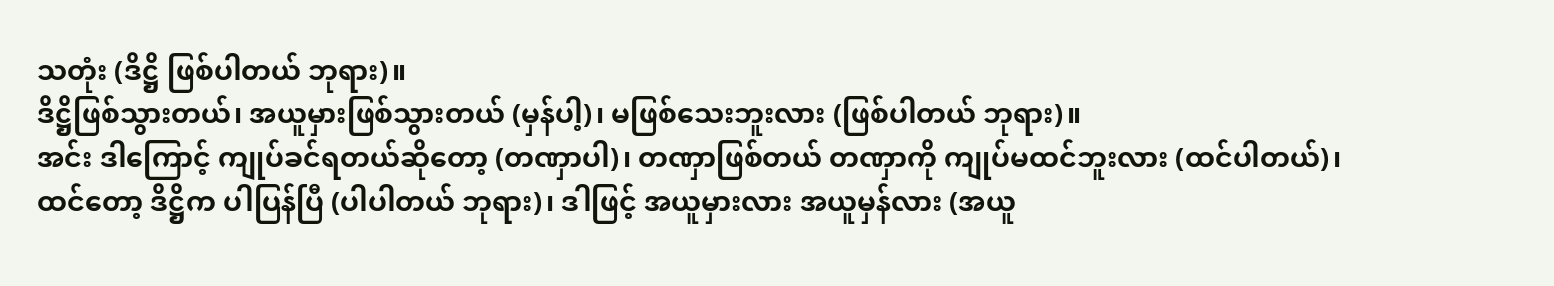သတုံး (ဒိဋ္ဌိ ဖြစ်ပါတယ် ဘုရား)။
ဒိဋ္ဌိဖြစ်သွားတယ်၊ အယူမှားဖြစ်သွားတယ် (မှန်ပါ့)၊ မဖြစ်သေးဘူးလား (ဖြစ်ပါတယ် ဘုရား)။
အင်း ဒါကြောင့် ကျုပ်ခင်ရတယ်ဆိုတော့ (တဏှာပါ)၊ တဏှာဖြစ်တယ် တဏှာကို ကျုပ်မထင်ဘူးလား (ထင်ပါတယ်)၊ ထင်တော့ ဒိဋ္ဌိက ပါပြန်ပြီ (ပါပါတယ် ဘုရား)၊ ဒါဖြင့် အယူမှားလား အယူမှန်လား (အယူ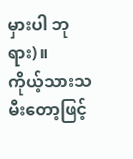မှားပါ ဘုရား)။
ကိုယ့်သားသမီးတော့ဖြင့်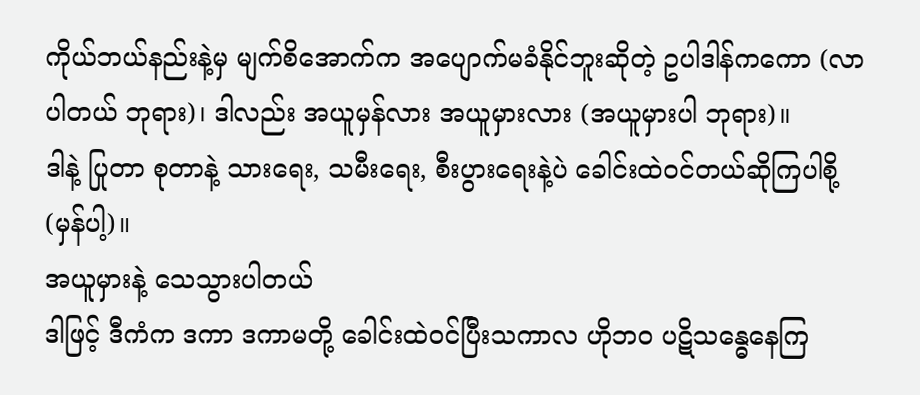ကိုယ်ဘယ်နည်းနဲ့မှ မျက်စိအောက်က အပျောက်မခံနိုင်ဘူးဆိုတဲ့ ဥပါဒါန်ကကော (လာပါတယ် ဘုရား)၊ ဒါလည်း အယူမှန်လား အယူမှားလား (အယူမှားပါ ဘုရား)။
ဒါနဲ့ ပြုတာ စုတာနဲ့ သားရေး, သမီးရေး, စီးပွားရေးနဲ့ပဲ ခေါင်းထဲဝင်တယ်ဆိုကြပါစို့ (မှန်ပါ့)။
အယူမှားနဲ့ သေသွားပါတယ်
ဒါဖြင့် ဒီကံက ဒကာ ဒကာမတို့ ခေါင်းထဲဝင်ပြီးသကာလ ဟိုဘဝ ပဋိသန္ဓေနေကြ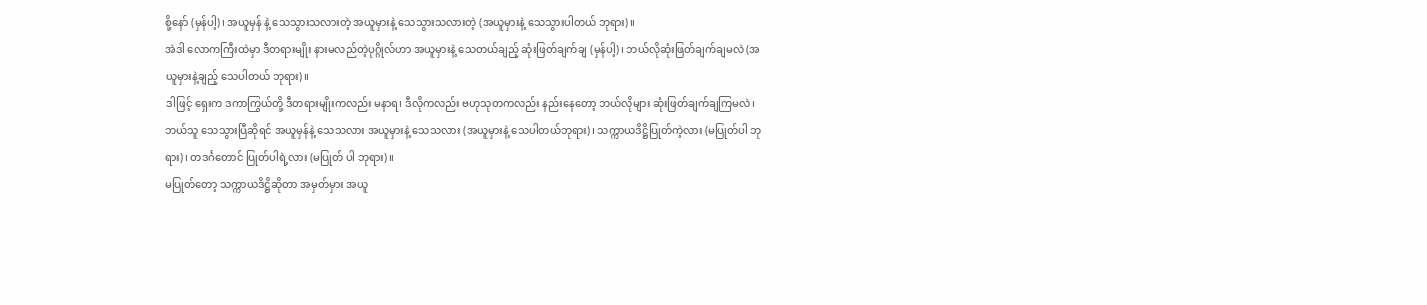စို့နော် (မှန်ပါ့)၊ အယူမှန် နဲ့ သေသွားသလားတဲ့ အယူမှားနဲ့ သေသွားသလားတဲ့ (အယူမှားနဲ့ သေသွားပါတယ် ဘုရား)။
အဲဒါ လောကကြီးထဲမှာ ဒီတရားမျိုး နားမလည်တဲ့ပုဂ္ဂိုလ်ဟာ အယူမှားနဲ့ သေတယ်ချည့် ဆုံးဖြတ်ချက်ချ (မှန်ပါ့)၊ ဘယ်လိုဆုံးဖြတ်ချက်ချမလဲ (အယူမှားနဲ့ချည့် သေပါတယ် ဘုရား)။
ဒါဖြင့် ရှေးက ဒကာကြွယ်တို့ ဒီတရားမျိုးကလည်း မနာရ၊ ဒီလိုကလည်း ဗဟုသုတကလည်း နည်းနေတော့ ဘယ်လိုများ ဆုံးဖြတ်ချက်ချကြမလဲ၊ ဘယ်သူ သေသွားပြီဆိုရင် အယူမှန်နဲ့ သေသလား အယူမှားနဲ့ သေသလား (အယူမှားနဲ့ သေပါတယ်ဘုရား)၊ သက္ကာယဒိဋ္ဌိပြုတ်ကဲ့လား (မပြုတ်ပါ ဘုရား)၊ တဒင်္ဂတောင် ပြုတ်ပါရဲ့လား (မပြုတ် ပါ ဘုရား)။
မပြုတ်တော့ သက္ကာယဒိဋ္ဌိဆိုတာ အမှတ်မှား အယူ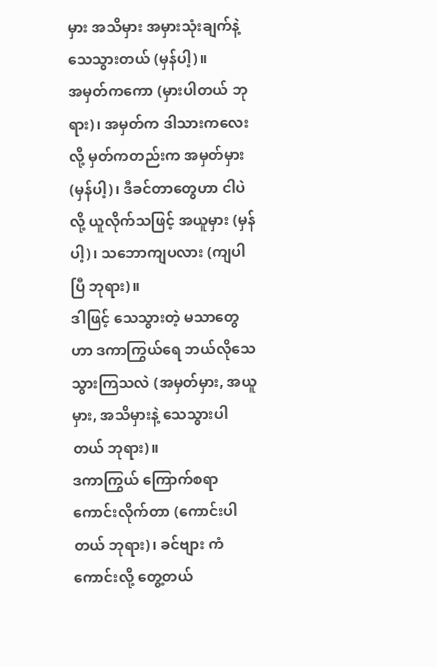မှား အသိမှား အမှားသုံးချက်နဲ့ သေသွားတယ် (မှန်ပါ့)။
အမှတ်ကကော (မှားပါတယ် ဘုရား)၊ အမှတ်က ဒါသားကလေးလို့ မှတ်ကတည်းက အမှတ်မှား (မှန်ပါ့)၊ ဒီခင်တာတွေဟာ ငါပဲလို့ ယူလိုက်သဖြင့် အယူမှား (မှန်ပါ့)၊ သဘောကျပလား (ကျပါပြီ ဘုရား)။
ဒါဖြင့် သေသွားတဲ့ မသာတွေဟာ ဒကာကြွယ်ရေ ဘယ်လိုသေသွားကြသလဲ (အမှတ်မှား, အယူမှား, အသိမှားနဲ့ သေသွားပါတယ် ဘုရား)။
ဒကာကြွယ် ကြောက်စရာကောင်းလိုက်တာ (ကောင်းပါတယ် ဘုရား)၊ ခင်ဗျား ကံကောင်းလို့ တွေ့တယ်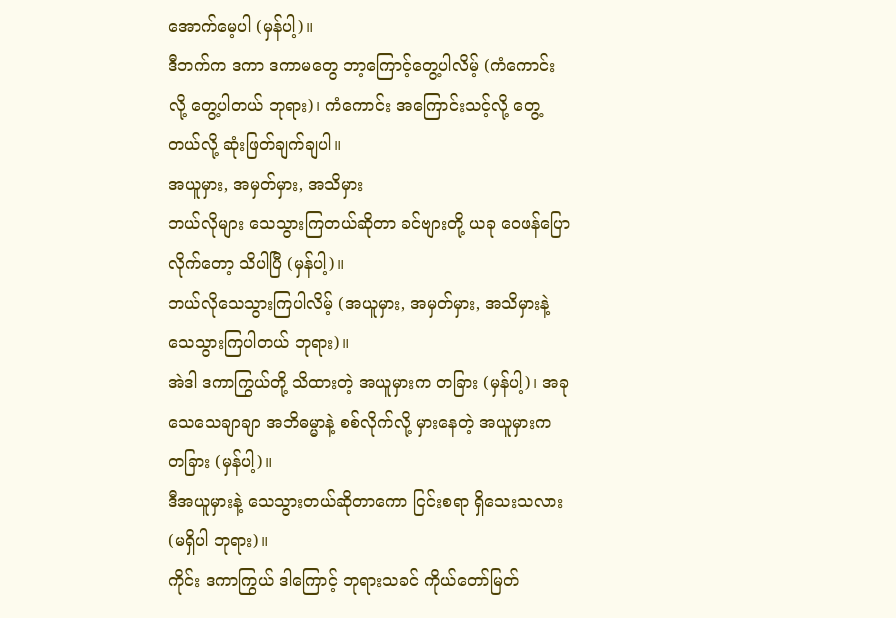အောက်မေ့ပါ (မှန်ပါ့)။
ဒီဘက်က ဒကာ ဒကာမတွေ ဘာ့ကြောင့်တွေ့ပါလိမ့် (ကံကောင်းလို့ တွေ့ပါတယ် ဘုရား)၊ ကံကောင်း အကြောင်းသင့်လို့ တွေ့တယ်လို့ ဆုံးဖြတ်ချက်ချပါ။
အယူမှား, အမှတ်မှား, အသိမှား
ဘယ်လိုများ သေသွားကြတယ်ဆိုတာ ခင်ဗျားတို့ ယခု ဝေဖန်ပြောလိုက်တော့ သိပါပြီ (မှန်ပါ့)။
ဘယ်လိုသေသွားကြပါလိမ့် (အယူမှား, အမှတ်မှား, အသိမှားနဲ့ သေသွားကြပါတယ် ဘုရား)။
အဲဒါ ဒကာကြွယ်တို့ သိထားတဲ့ အယူမှားက တခြား (မှန်ပါ့)၊ အခု သေသေချာချာ အဘိဓမ္မာနဲ့ စစ်လိုက်လို့ မှားနေတဲ့ အယူမှားက တခြား (မှန်ပါ့)။
ဒီအယူမှားနဲ့ သေသွားတယ်ဆိုတာကော ငြင်းစရာ ရှိသေးသလား (မရှိပါ ဘုရား)။
ကိုင်း ဒကာကြွယ် ဒါကြောင့် ဘုရားသခင် ကိုယ်တော်မြတ်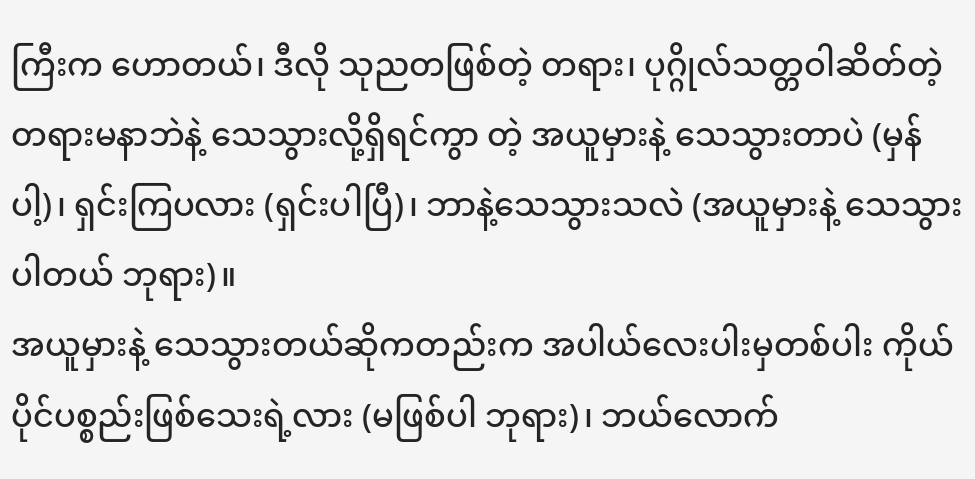ကြီးက ဟောတယ်၊ ဒီလို သုညတဖြစ်တဲ့ တရား၊ ပုဂ္ဂိုလ်သတ္တဝါဆိတ်တဲ့ တရားမနာဘဲနဲ့ သေသွားလို့ရှိရင်ကွာ တဲ့ အယူမှားနဲ့ သေသွားတာပဲ (မှန်ပါ့)၊ ရှင်းကြပလား (ရှင်းပါပြီ)၊ ဘာနဲ့သေသွားသလဲ (အယူမှားနဲ့ သေသွားပါတယ် ဘုရား)။
အယူမှားနဲ့ သေသွားတယ်ဆိုကတည်းက အပါယ်လေးပါးမှတစ်ပါး ကိုယ်ပိုင်ပစ္စည်းဖြစ်သေးရဲ့လား (မဖြစ်ပါ ဘုရား)၊ ဘယ်လောက်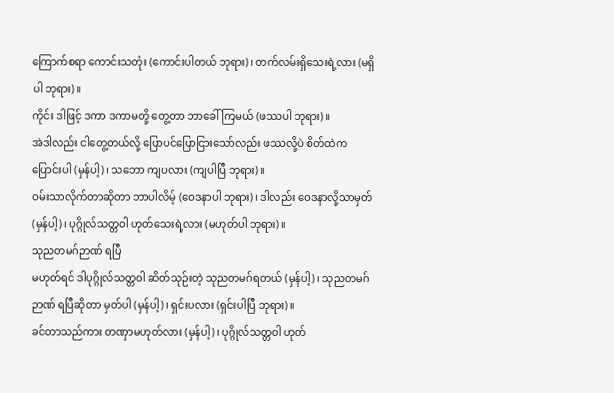ကြောက်စရာ ကောင်းသတုံး (ကောင်းပါတယ် ဘုရား)၊ တက်လမ်းရှိသေးရဲ့လား (မရှိပါ ဘုရား)။
ကိုင်း ဒါဖြင့် ဒကာ ဒကာမတို့ တွေ့တာ ဘာခေါ်ကြမယ် (ဖဿပါ ဘုရား)။
အဲဒါလည်း ငါတွေ့တယ်လို့ ပြောပင်ပြောငြားသော်လည်း ဖဿလို့ပဲ စိတ်ထဲက ပြောင်းပါ (မှန်ပါ့)၊ သဘော ကျပလား (ကျပါပြီ ဘုရား)။
ဝမ်းသာလိုက်တာဆိုတာ ဘာပါလိမ့် (ဝေဒနာပါ ဘုရား)၊ ဒါလည်း ဝေဒနာလို့သာမှတ် (မှန်ပါ့)၊ ပုဂ္ဂိုလ်သတ္တဝါ ဟုတ်သေးရဲ့လား (မဟုတ်ပါ ဘုရား)။
သုညတမဂ်ဉာဏ် ရပြီ
မဟုတ်ရင် ဒါပုဂ္ဂိုလ်သတ္တဝါ ဆိတ်သုဉ်းတဲ့ သုညတမဂ်ရတယ် (မှန်ပါ့)၊ သုညတမဂ်ဉာဏ် ရပြီဆိုတာ မှတ်ပါ (မှန်ပါ့)၊ ရှင်းပလား (ရှင်းပါပြီ ဘုရား)။
ခင်တာသည်ကား တဏှာမဟုတ်လား (မှန်ပါ့)၊ ပုဂ္ဂိုလ်သတ္တဝါ ဟုတ်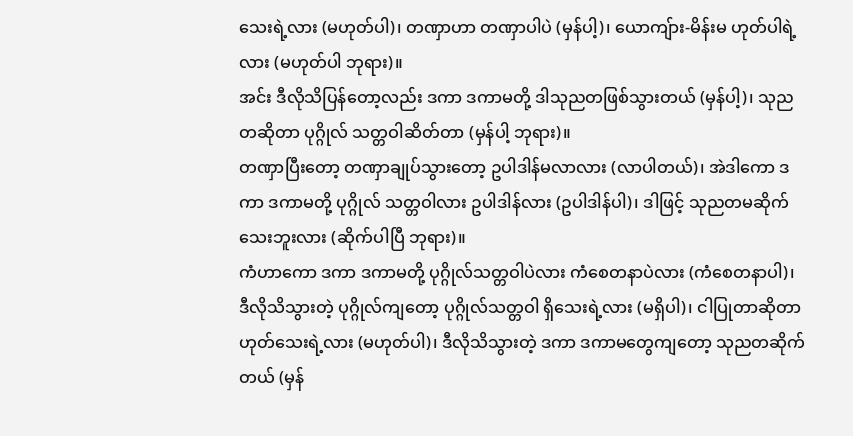သေးရဲ့လား (မဟုတ်ပါ)၊ တဏှာဟာ တဏှာပါပဲ (မှန်ပါ့)၊ ယောကျ်ား-မိန်းမ ဟုတ်ပါရဲ့လား (မဟုတ်ပါ ဘုရား)။
အင်း ဒီလိုသိပြန်တော့လည်း ဒကာ ဒကာမတို့ ဒါသုညတဖြစ်သွားတယ် (မှန်ပါ့)၊ သုညတဆိုတာ ပုဂ္ဂိုလ် သတ္တဝါဆိတ်တာ (မှန်ပါ့ ဘုရား)။
တဏှာပြီးတော့ တဏှာချုပ်သွားတော့ ဥပါဒါန်မလာလား (လာပါတယ်)၊ အဲဒါကော ဒကာ ဒကာမတို့ ပုဂ္ဂိုလ် သတ္တဝါလား ဥပါဒါန်လား (ဥပါဒါန်ပါ)၊ ဒါဖြင့် သုညတမဆိုက်သေးဘူးလား (ဆိုက်ပါပြီ ဘုရား)။
ကံဟာကော ဒကာ ဒကာမတို့ ပုဂ္ဂိုလ်သတ္တဝါပဲလား ကံစေတနာပဲလား (ကံစေတနာပါ)၊ ဒီလိုသိသွားတဲ့ ပုဂ္ဂိုလ်ကျတော့ ပုဂ္ဂိုလ်သတ္တဝါ ရှိသေးရဲ့လား (မရှိပါ)၊ ငါပြုတာဆိုတာ ဟုတ်သေးရဲ့လား (မဟုတ်ပါ)၊ ဒီလိုသိသွားတဲ့ ဒကာ ဒကာမတွေကျတော့ သုညတဆိုက်တယ် (မှန်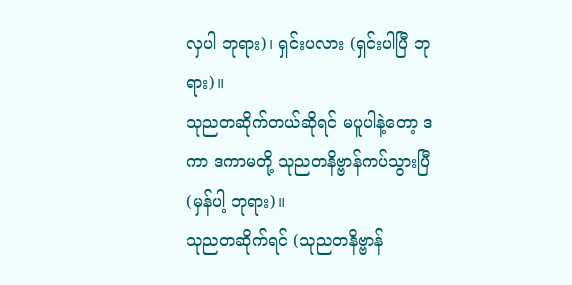လှပါ ဘုရား)၊ ရှင်းပလား (ရှင်းပါပြီ ဘုရား)။
သုညတဆိုက်တယ်ဆိုရင် မပူပါနဲ့တော့ ဒကာ ဒကာမတို့ သုညတနိဗ္ဗာန်ကပ်သွားပြီ (မှန်ပါ့ ဘုရား)။
သုညတဆိုက်ရင် (သုညတနိဗ္ဗာန်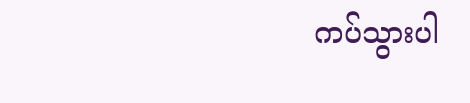ကပ်သွားပါ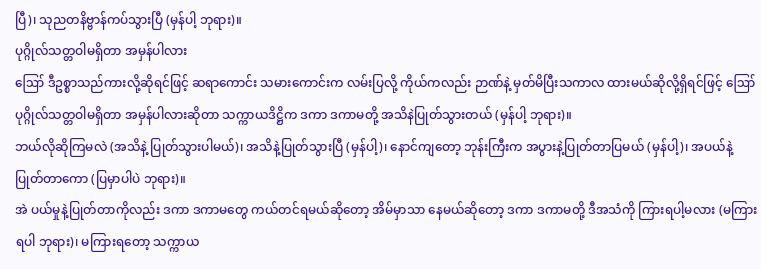ပြီ)၊ သုညတနိဗ္ဗာန်ကပ်သွားပြီ (မှန်ပါ့ ဘုရား)။
ပုဂ္ဂိုလ်သတ္တဝါမရှိတာ အမှန်ပါလား
ဪ ဒီဥစ္စာသည်ကားလို့ဆိုရင်ဖြင့် ဆရာကောင်း သမားကောင်းက လမ်းပြလို့ ကိုယ်ကလည်း ဉာဏ်နဲ့ မှတ်မိပြီးသကာလ ထားမယ်ဆိုလို့ရှိရင်ဖြင့် ဪ ပုဂ္ဂိုလ်သတ္တဝါမရှိတာ အမှန်ပါလားဆိုတာ သက္ကာယဒိဋ္ဌိက ဒကာ ဒကာမတို့ အသိနဲပြုတ်သွားတယ် (မှန်ပါ့ ဘုရား)။
ဘယ်လိုဆိုကြမလဲ (အသိနဲ့ ပြုတ်သွားပါမယ်)၊ အသိနဲ့ပြုတ်သွားပြီ (မှန်ပါ့)၊ နောင်ကျတော့ ဘုန်းကြီးက အပွားနဲ့ပြုတ်တာပြမယ် (မှန်ပါ့)၊ အပယ်နဲ့ ပြုတ်တာကော (ပြမှာပါပဲ ဘုရား)။
အဲ ပယ်မှုနဲ့ပြုတ်တာကိုလည်း ဒကာ ဒကာမတွေ ကယ်တင်ရမယ်ဆိုတော့ အိမ်မှာသာ နေမယ်ဆိုတော့ ဒကာ ဒကာမတို့ ဒီအသံကို ကြားရပါ့မလား (မကြားရပါ ဘုရား)၊ မကြားရတော့ သက္ကာယ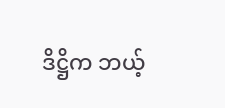ဒိဋ္ဌိက ဘယ့်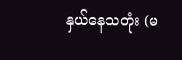နှယ်နေသတုံး (မ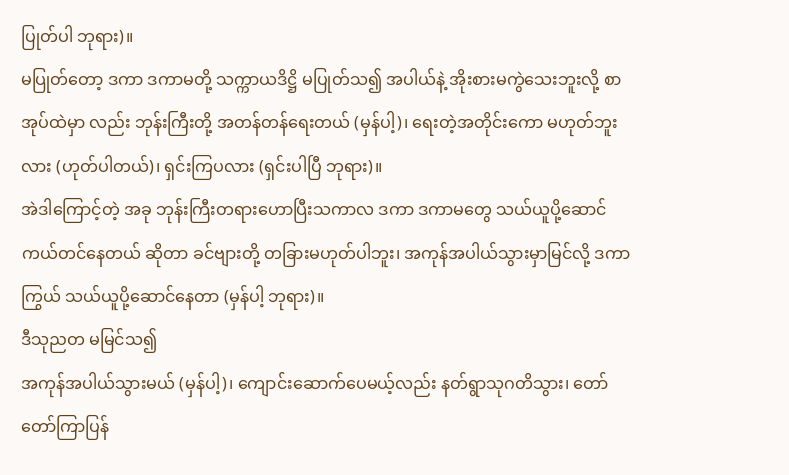ပြုတ်ပါ ဘုရား)။
မပြုတ်တော့ ဒကာ ဒကာမတို့ သက္ကာယဒိဋ္ဌိ မပြုတ်သ၍ အပါယ်နဲ့ အိုးစားမကွဲသေးဘူးလို့ စာအုပ်ထဲမှာ လည်း ဘုန်းကြီးတို့ အတန်တန်ရေးတယ် (မှန်ပါ့)၊ ရေးတဲ့အတိုင်းကော မဟုတ်ဘူးလား (ဟုတ်ပါတယ်)၊ ရှင်းကြပလား (ရှင်းပါပြီ ဘုရား)။
အဲဒါကြောင့်တဲ့ အခု ဘုန်းကြီးတရားဟောပြီးသကာလ ဒကာ ဒကာမတွေ သယ်ယူပို့ဆောင် ကယ်တင်နေတယ် ဆိုတာ ခင်ဗျားတို့ တခြားမဟုတ်ပါဘူး၊ အကုန်အပါယ်သွားမှာမြင်လို့ ဒကာကြွယ် သယ်ယူပို့ဆောင်နေတာ (မှန်ပါ့ ဘုရား)။
ဒီသုညတ မမြင်သ၍
အကုန်အပါယ်သွားမယ် (မှန်ပါ့)၊ ကျောင်းဆောက်ပေမယ့်လည်း နတ်ရွာသုဂတိသွား၊ တော်တော်ကြာပြန်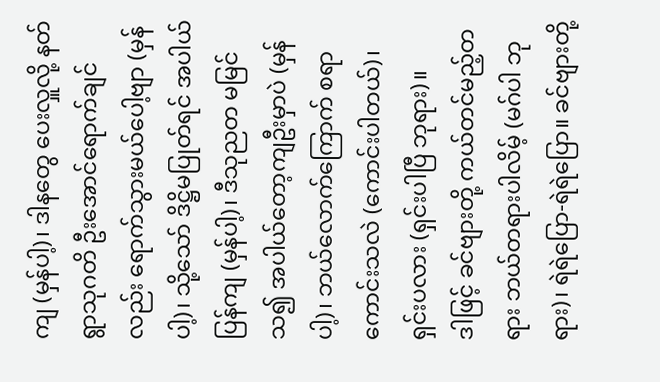ကျ (မှန်ပါ့)၊ ဒါနတွေ ပေးလှူလို့ နတ်ရွာသုဂတိ ဦးအောင်ရောက်ချင်လည်း ရောက်သွားမယ်ပေါ့ဗျာ (မှန်ပါ့)၊ သို့သော် ဒိဋ္ဌိမပြုတ်ရင် အပါယ်ပြန်ကျ (မှန်ပါ့)၊ ဒီသုညတ မမြင်သ၍ အပါယ်တော့ကျဦးမှာပဲ (မှန်ပါ့)၊ ဘယ်လောက်ကြောက် စရာကောင်းသလဲ (ကောင်းပါတယ်)၊ ရှင်းပလား (ရှင်းပါပြီ ဘုရား)။
ဒါဖြင့် ခင်ဗျားတို့ ကယ်တင်မည့်တရား ဘယ်တရားပါလိမ့် (မဂ်ပါ ဘုရား)၊ ရဲရဲပြော-ရဲရဲပြော။ ခင်ဗျားတို့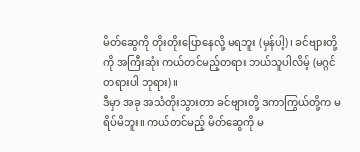မိတ်ဆွေကို တိုးတိုးပြောနေလို့ မရဘူး (မှန်ပါ့)၊ ခင်ဗျားတို့ကို အကြီးဆုံး ကယ်တင်မည့်တရား ဘယ်သူပါလိမ့် (မဂ္ဂင် တရားပါ ဘုရား)။
ဒီမှာ အခု အသံတိုးသွားတာ ခင်ဗျားတို့ ဒကာကြွယ်တို့က မရိပ်မိဘူး။ ကယ်တင်မည့် မိတ်ဆွေကို မ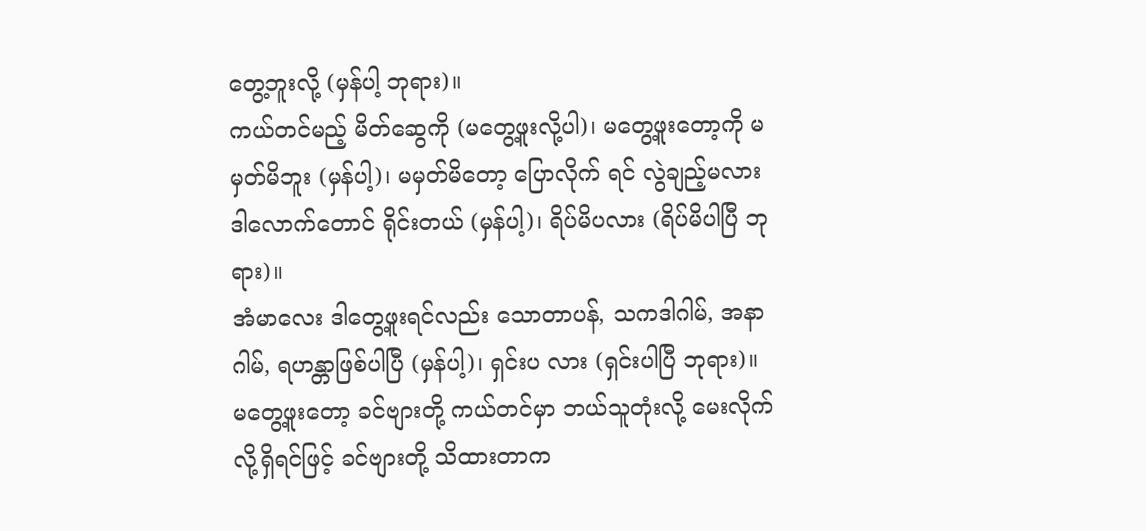တွေ့ဘူးလို့ (မှန်ပါ့ ဘုရား)။
ကယ်တင်မည့် မိတ်ဆွေကို (မတွေ့ဖူးလို့ပါ)၊ မတွေ့ဖူးတော့ကို မမှတ်မိဘူး (မှန်ပါ့)၊ မမှတ်မိတော့ ပြောလိုက် ရင် လွဲချည့်မလား ဒါလောက်တောင် ရိုင်းတယ် (မှန်ပါ့)၊ ရိပ်မိပလား (ရိပ်မိပါပြီ ဘုရား)။
အံမာလေး ဒါတွေ့ဖူးရင်လည်း သောတာပန်, သကဒါဂါမ်, အနာဂါမ်, ရဟန္တာဖြစ်ပါပြီ (မှန်ပါ့)၊ ရှင်းပ လား (ရှင်းပါပြီ ဘုရား)။
မတွေ့ဖူးတော့ ခင်ဗျားတို့ ကယ်တင်မှာ ဘယ်သူတုံးလို့ မေးလိုက်လို့ရှိရင်ဖြင့် ခင်ဗျားတို့ သိထားတာက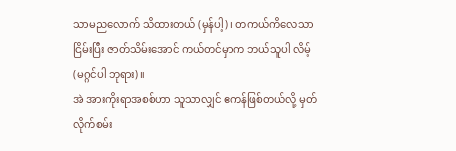သာမညလောက် သိထားတယ် (မှန်ပါ့)၊ တကယ်ကိလေသာ ငြိမ်းပြီး ဇာတ်သိမ်းအောင် ကယ်တင်မှာက ဘယ်သူပါ လိမ့် (မဂ္ဂင်ပါ ဘုရား)။
အဲ အားကိုးရာအစစ်ဟာ သူသာလျှင် ဧကန်ဖြစ်တယ်လို့ မှတ်လိုက်စမ်း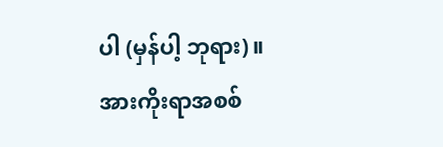ပါ (မှန်ပါ့ ဘုရား)။
အားကိုးရာအစစ်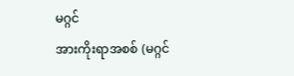မဂ္ဂင်
အားကိုးရာအစစ် (မဂ္ဂင်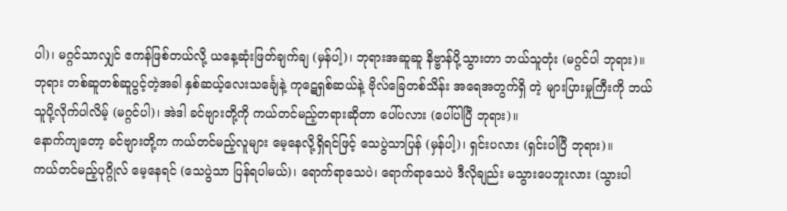ပါ)၊ မဂ္ဂင်သာလျှင် ဧကန်ဖြစ်တယ်လို့ ယနေ့ဆုံးဖြတ်ချက်ချ (မှန်ပါ့)၊ ဘုရားအဆူဆူ နိဗ္ဗာန်ပို့သွားတာ ဘယ်သူတုံး (မဂ္ဂင်ပါ ဘုရား)။
ဘုရား တစ်ဆူတစ်ဆူပွင့်တဲ့အခါ နှစ်ဆယ့်လေးသင်္ချေနဲ့ ကုဋေရှစ်ဆယ်နဲ့ ဗိုလ်ခြေတစ်သိန်း အရေအတွက်ရှိ တဲ့ များပြားမှုကြီးကို ဘယ်သူပို့လိုက်ပါလိမ့် (မဂ္ဂင်ပါ)၊ အဲဒါ ခင်ဗျားတို့ကို ကယ်တင်မည့်တရားဆိုတာ ပေါ်ပလား (ပေါ်ပါပြီ ဘုရား)။
နောက်ကျတော့ ခင်ဗျားတို့က ကယ်တင်မည့်လူများ မေ့နေလို့ရှိရင်ဖြင့် သေပွဲသာပြန် (မှန်ပါ့)၊ ရှင်းပလား (ရှင်းပါပြီ ဘုရား)။
ကယ်တင်မည့်ပုဂ္ဂိုလ် မေ့နေရင် (သေပွဲသာ ပြန်ရပါမယ်)၊ ရောက်ရာသေပဲ၊ ရောက်ရာသေပဲ ဒီလိုချည်း မသွားပေဘူးလား (သွားပါ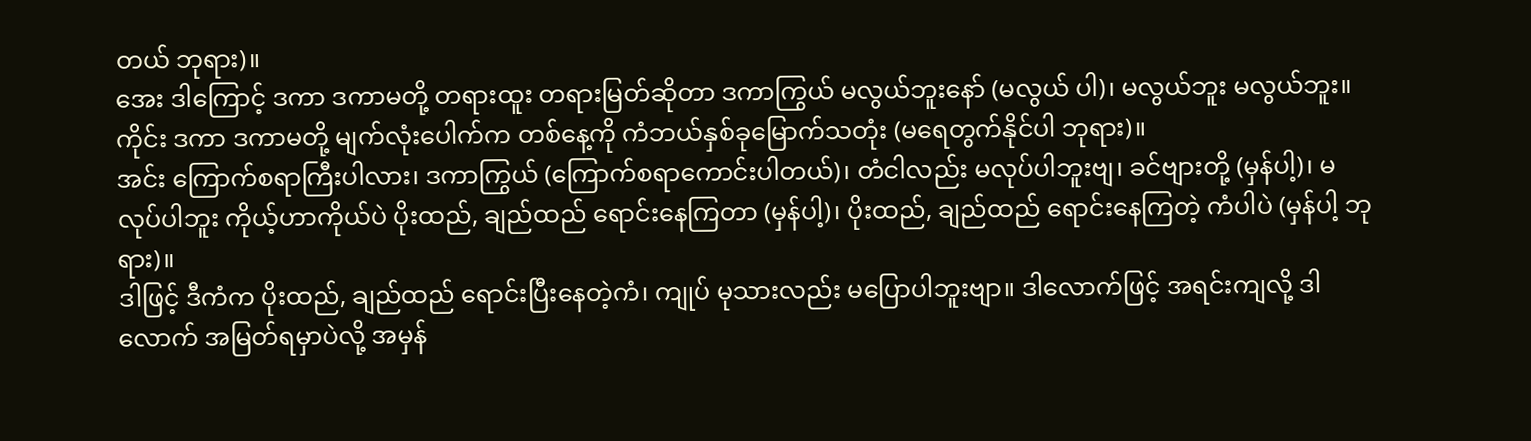တယ် ဘုရား)။
အေး ဒါကြောင့် ဒကာ ဒကာမတို့ တရားထူး တရားမြတ်ဆိုတာ ဒကာကြွယ် မလွယ်ဘူးနော် (မလွယ် ပါ)၊ မလွယ်ဘူး မလွယ်ဘူး။
ကိုင်း ဒကာ ဒကာမတို့ မျက်လုံးပေါက်က တစ်နေ့ကို ကံဘယ်နှစ်ခုမြောက်သတုံး (မရေတွက်နိုင်ပါ ဘုရား)။
အင်း ကြောက်စရာကြီးပါလား၊ ဒကာကြွယ် (ကြောက်စရာကောင်းပါတယ်)၊ တံငါလည်း မလုပ်ပါဘူးဗျ၊ ခင်ဗျားတို့ (မှန်ပါ့)၊ မလုပ်ပါဘူး ကိုယ့်ဟာကိုယ်ပဲ ပိုးထည်, ချည်ထည် ရောင်းနေကြတာ (မှန်ပါ့)၊ ပိုးထည်, ချည်ထည် ရောင်းနေကြတဲ့ ကံပါပဲ (မှန်ပါ့ ဘုရား)။
ဒါဖြင့် ဒီကံက ပိုးထည်, ချည်ထည် ရောင်းပြီးနေတဲ့ကံ၊ ကျုပ် မုသားလည်း မပြောပါဘူးဗျာ။ ဒါလောက်ဖြင့် အရင်းကျလို့ ဒါလောက် အမြတ်ရမှာပဲလို့ အမှန်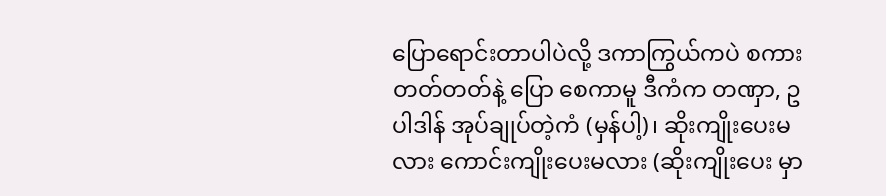ပြောရောင်းတာပါပဲလို့ ဒကာကြွယ်ကပဲ စကားတတ်တတ်နဲ့ ပြော စေကာမူ ဒီကံက တဏှာ, ဥပါဒါန် အုပ်ချုပ်တဲ့ကံ (မှန်ပါ့)၊ ဆိုးကျိုးပေးမလား ကောင်းကျိုးပေးမလား (ဆိုးကျိုးပေး မှာ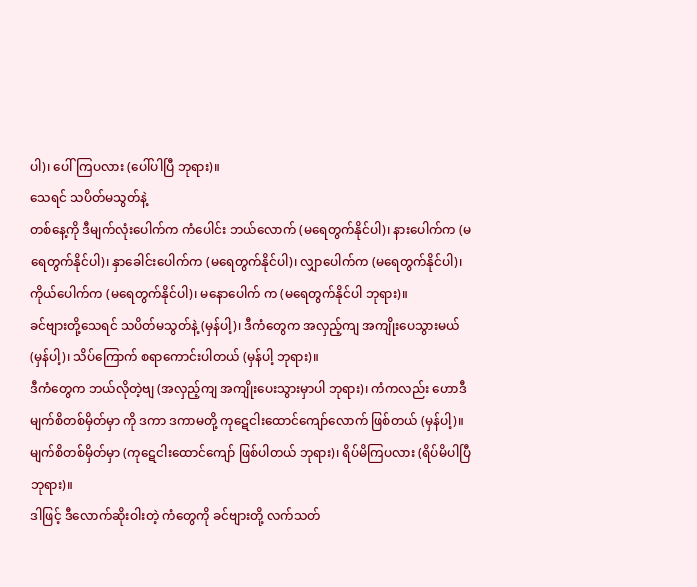ပါ)၊ ပေါ်ကြပလား (ပေါ်ပါပြီ ဘုရား)။
သေရင် သပိတ်မသွတ်နဲ့
တစ်နေ့ကို ဒီမျက်လုံးပေါက်က ကံပေါင်း ဘယ်လောက် (မရေတွက်နိုင်ပါ)၊ နားပေါက်က (မရေတွက်နိုင်ပါ)၊ နှာခေါင်းပေါက်က (မရေတွက်နိုင်ပါ)၊ လျှာပေါက်က (မရေတွက်နိုင်ပါ)၊ ကိုယ်ပေါက်က (မရေတွက်နိုင်ပါ)၊ မနောပေါက် က (မရေတွက်နိုင်ပါ ဘုရား)။
ခင်ဗျားတို့သေရင် သပိတ်မသွတ်နဲ့ (မှန်ပါ့)၊ ဒီကံတွေက အလှည့်ကျ အကျိုးပေသွားမယ် (မှန်ပါ့)၊ သိပ်ကြောက် စရာကောင်းပါတယ် (မှန်ပါ့ ဘုရား)။
ဒီကံတွေက ဘယ်လိုတဲ့ဗျ (အလှည့်ကျ အကျိုးပေးသွားမှာပါ ဘုရား)၊ ကံကလည်း ဟောဒီမျက်စိတစ်မှိတ်မှာ ကို ဒကာ ဒကာမတို့ ကုဋေငါးထောင်ကျော်လောက် ဖြစ်တယ် (မှန်ပါ့)။
မျက်စိတစ်မှိတ်မှာ (ကုဋေငါးထောင်ကျော် ဖြစ်ပါတယ် ဘုရား)၊ ရိပ်မိကြပလား (ရိပ်မိပါပြီ ဘုရား)။
ဒါဖြင့် ဒီလောက်ဆိုးဝါးတဲ့ ကံတွေကို ခင်ဗျားတို့ လက်သတ်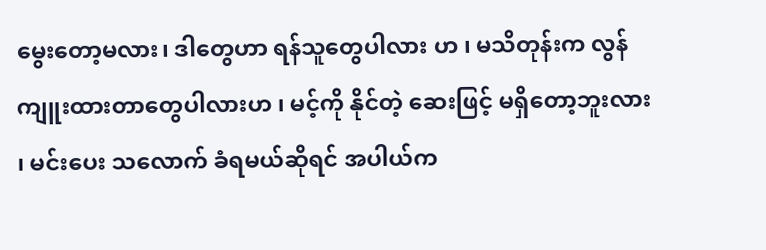မွေးတော့မလား၊ ဒါတွေဟာ ရန်သူတွေပါလား ဟ ၊ မသိတုန်းက လွန်ကျူးထားတာတွေပါလားဟ ၊ မင့်ကို နိုင်တဲ့ ဆေးဖြင့် မရှိတော့ဘူးလား ၊ မင်းပေး သလောက် ခံရမယ်ဆိုရင် အပါယ်က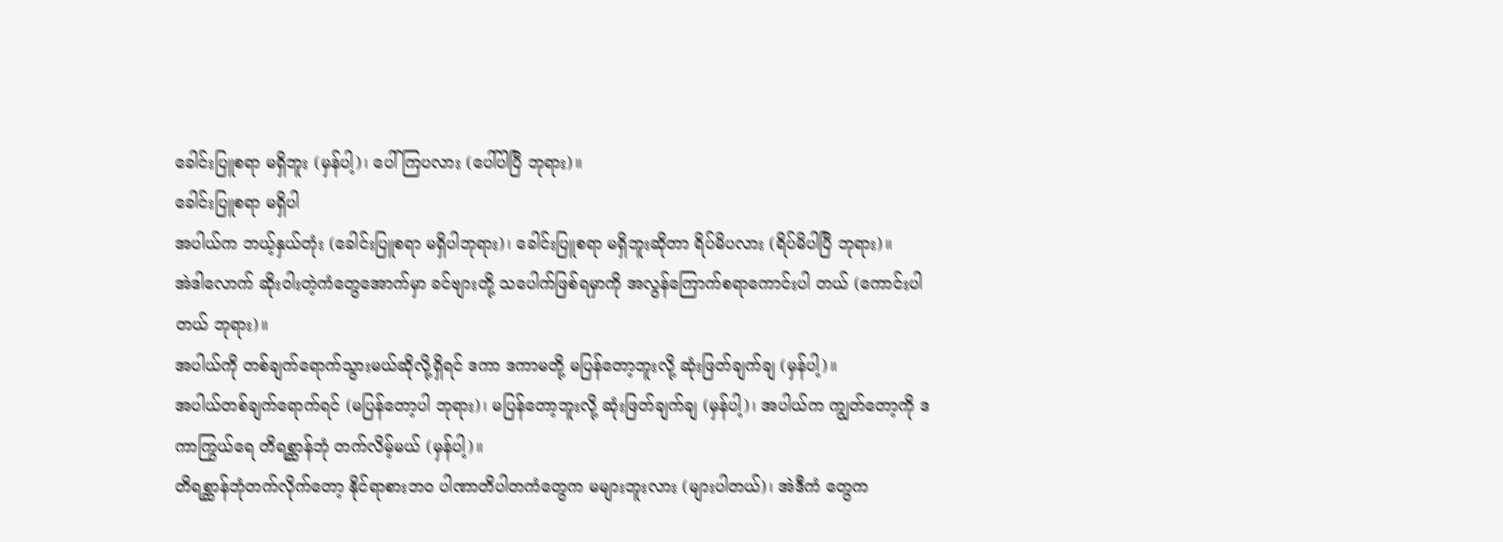ခေါင်းပြူစရာ မရှိဘူး (မှန်ပါ့)၊ ပေါ်ကြပလား (ပေါ်ပါပြီ ဘုရား)။
ခေါင်းပြူစရာ မရှိပါ
အပါယ်က ဘယ့်နှယ်တုံး (ခေါင်းပြူစရာ မရှိပါဘုရား)၊ ခေါင်းပြူစရာ မရှိဘူးဆိုတာ ရိပ်မိပလား (ရိပ်မိပါပြီ ဘုရား)။
အဲဒါလောက် ဆိုးဝါးတဲ့ကံတွေအောက်မှာ ခင်ဗျားတို့ သပေါက်ဖြစ်ရမှာကို အလွန်ကြောက်စရာကောင်းပါ တယ် (ကောင်းပါတယ် ဘုရား)။
အပါယ်ကို တစ်ချက်ရောက်သွားမယ်ဆိုလို့ရှိရင် ဒကာ ဒကာမတို့ မပြန်တော့ဘူးလို့ ဆုံးဖြတ်ချက်ချ (မှန်ပါ့)။
အပါယ်တစ်ချက်ရောက်ရင် (မပြန်တော့ပါ ဘုရား)၊ မပြန်တော့ဘူးလို့ ဆုံးဖြတ်ချက်ချ (မှန်ပါ့)၊ အပါယ်က ကျွတ်တော့ကို ဒကာကြွယ်ရေ တိရစ္ဆာန်ဘုံ တက်လိမ့်မယ် (မှန်ပါ့)။
တိရစ္ဆာန်ဘုံတက်လိုက်တော့ နိုင်ရာစားဘဝ ပါဏာတိပါတကံတွေက မများဘူးလား (များပါတယ်)၊ အဲဒီကံ တွေက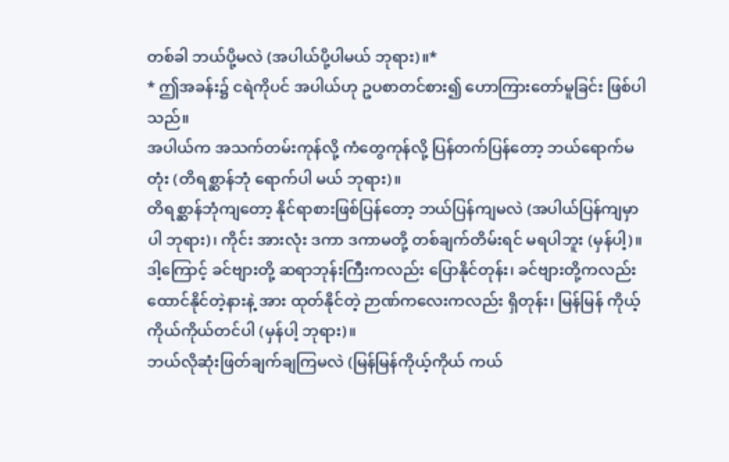တစ်ခါ ဘယ်ပို့မလဲ (အပါယ်ပို့ပါမယ် ဘုရား)။*
* ဤအခန်း၌ ငရဲကိုပင် အပါယ်ဟု ဥပစာတင်စား၍ ဟောကြားတော်မူခြင်း ဖြစ်ပါသည်။
အပါယ်က အသက်တမ်းကုန်လို့ ကံတွေကုန်လို့ ပြန်တက်ပြန်တော့ ဘယ်ရောက်မတုံး (တိရစ္ဆာန်ဘုံ ရောက်ပါ မယ် ဘုရား)။
တိရစ္ဆာန်ဘုံကျတော့ နိုင်ရာစားဖြစ်ပြန်တော့ ဘယ်ပြန်ကျမလဲ (အပါယ်ပြန်ကျမှာပါ ဘုရား)၊ ကိုင်း အားလုံး ဒကာ ဒကာမတို့ တစ်ချက်တိမ်းရင် မရပါဘူး (မှန်ပါ့)။
ဒါ့ကြောင့် ခင်ဗျားတို့ ဆရာဘုန်းကြီးကလည်း ပြောနိုင်တုန်း၊ ခင်ဗျားတို့ကလည်း ထောင်နိုင်တဲ့နားနဲ့ အား ထုတ်နိုင်တဲ့ ဉာဏ်ကလေးကလည်း ရှိတုန်း၊ မြန်မြန် ကိုယ့်ကိုယ်ကိုယ်တင်ပါ (မှန်ပါ့ ဘုရား)။
ဘယ်လိုဆုံးဖြတ်ချက်ချကြမလဲ (မြန်မြန်ကိုယ့်ကိုယ် ကယ်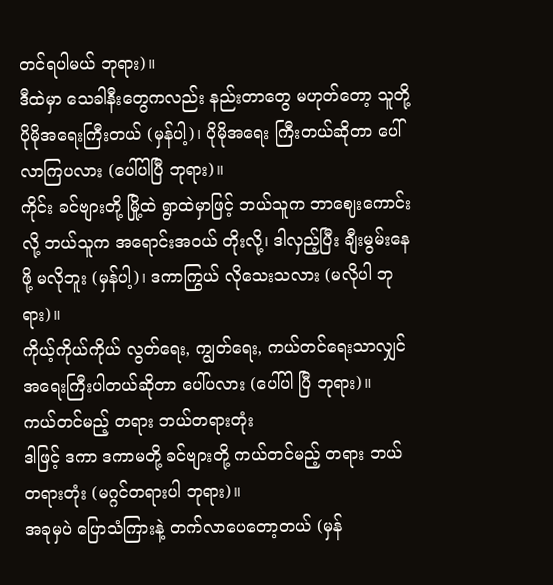တင်ရပါမယ် ဘုရား)။
ဒီထဲမှာ သေခါနီးတွေကလည်း နည်းတာတွေ မဟုတ်တော့ သူတို့ ပိုမိုအရေးကြီးတယ် (မှန်ပါ့)၊ ပိုမိုအရေး ကြီးတယ်ဆိုတာ ပေါ်လာကြပလား (ပေါ်ပါပြီ ဘုရား)။
ကိုင်း ခင်ဗျားတို့ မြို့ထဲ ရွာထဲမှာဖြင့် ဘယ်သူက ဘာဈေးကောင်းလို့ ဘယ်သူက အရောင်းအဝယ် တိုးလို့၊ ဒါလှည့်ပြီး ချီးမွမ်းနေဖို့ မလိုဘူး (မှန်ပါ့)၊ ဒကာကြွယ် လိုသေးသလား (မလိုပါ ဘုရား)။
ကိုယ့်ကိုယ်ကိုယ် လွတ်ရေး, ကျွတ်ရေး, ကယ်တင်ရေးသာလျှင် အရေးကြီးပါတယ်ဆိုတာ ပေါ်ပလား (ပေါ်ပါ ပြီ ဘုရား)။
ကယ်တင်မည့် တရား ဘယ်တရားတုံး
ဒါဖြင့် ဒကာ ဒကာမတို့ ခင်ဗျားတို့ ကယ်တင်မည့် တရား ဘယ်တရားတုံး (မဂ္ဂင်တရားပါ ဘုရား)။
အခုမှပဲ ပြောသံကြားနဲ့ တက်လာပေတော့တယ် (မှန်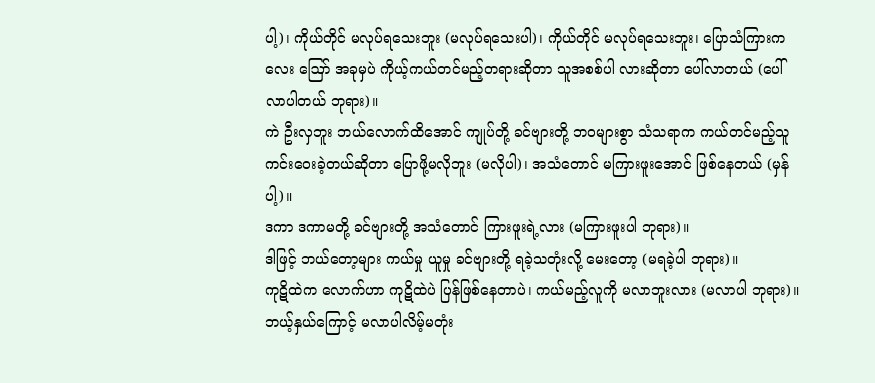ပါ့)၊ ကိုယ်တိုင် မလုပ်ရသေးဘူး (မလုပ်ရသေးပါ)၊ ကိုယ်တိုင် မလုပ်ရသေးဘူး၊ ပြောသံကြားကလေး ဪ အခုမှပဲ ကိုယ့်ကယ်တင်မည့်တရားဆိုတာ သူအစစ်ပါ လားဆိုတာ ပေါ်လာတယ် (ပေါ်လာပါတယ် ဘုရား)။
ကဲ ဦးလှဘူး ဘယ်လောက်ထိအောင် ကျုပ်တို့ ခင်ဗျားတို့ ဘဝများစွာ သံသရာက ကယ်တင်မည့်သူ ကင်းဝေးခဲ့တယ်ဆိုတာ ပြောဖို့မလိုဘူး (မလိုပါ)၊ အသံတောင် မကြားဖူးအောင် ဖြစ်နေတယ် (မှန်ပါ့)။
ဒကာ ဒကာမတို့ ခင်ဗျားတို့ အသံတောင် ကြားဖူးရဲ့လား (မကြားဖူးပါ ဘုရား)။
ဒါဖြင့် ဘယ်တော့များ ကယ်မှု ယူမှု ခင်ဗျားတို့ ရခဲ့သတုံးလို့ မေးတော့ (မရခဲ့ပါ ဘုရား)။
ကုဋိထဲက လောက်ဟာ ကုဋိထဲပဲ ပြန်ဖြစ်နေတာပဲ၊ ကယ်မည့်လူကို မလာဘူးလား (မလာပါ ဘုရား)။
ဘယ့်နှယ်ကြောင့် မလာပါလိမ့်မတုံး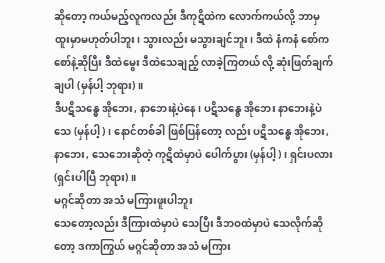ဆိုတော့ ကယ်မည့်လူကလည်း ဒီကုဋိထဲက လောက်ကယ်လို့ ဘာမှ ထူးမှာမဟုတ်ပါဘူး၊ သွားလည်း မသွားချင်ဘူး၊ ဒီထဲ နံကနံ စော်ကစော်နဲ့ဆိုပြီး ဒီထဲမွေး ဒီထဲသေချည့် လာခဲ့ကြတယ် လို့ ဆုံးဖြတ်ချက်ချပါ (မှန်ပါ့ ဘုရား)။
ဒီပဋိသန္ဓေ အိုဘေး, နာဘေးနဲ့ပဲနေ၊ ပဋိသန္ဇေ အိုဘေး နာဘေးနဲ့ပဲသေ (မှန်ပါ့)၊ နောင်တစ်ခါ ဖြစ်ပြန်တော့ လည်း ပဋိသန္ဓေ အိုဘေး, နာဘေး, သေဘေးဆိုတဲ့ ကုဋိထဲမှာပဲ ပေါက်ပွား (မှန်ပါ့)၊ ရှင်းပလား (ရှင်းပါပြီ ဘုရား)။
မဂ္ဂင်ဆိုတာ အသံ မကြားဖူးပါဘူး
သေတော့လည်း ဒီကြားထဲမှာပဲ သေပြီး ဒီဘဝထဲမှာပဲ သေလိုက်ဆိုတော့ ဒကာကြွယ် မဂ္ဂင်ဆိုတာ အသံ မကြား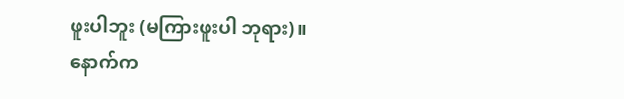ဖူးပါဘူး (မကြားဖူးပါ ဘုရား)။
နောက်က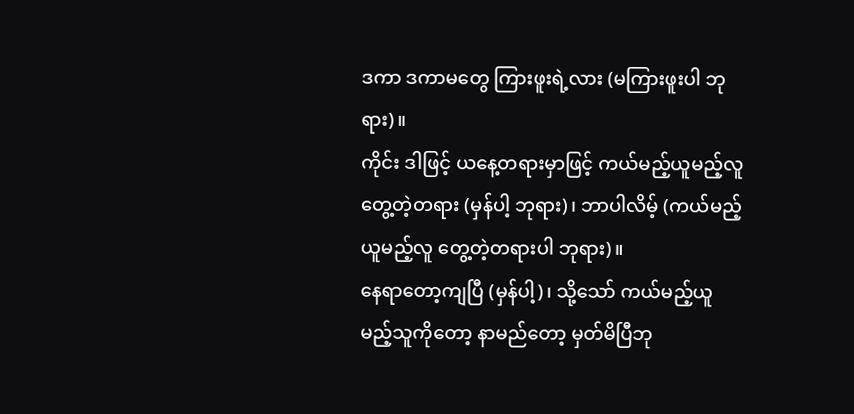ဒကာ ဒကာမတွေ ကြားဖူးရဲ့လား (မကြားဖူးပါ ဘုရား)။
ကိုင်း ဒါဖြင့် ယနေ့တရားမှာဖြင့် ကယ်မည့်ယူမည့်လူ တွေ့တဲ့တရား (မှန်ပါ့ ဘုရား)၊ ဘာပါလိမ့် (ကယ်မည့်ယူမည့်လူ တွေ့တဲ့တရားပါ ဘုရား)။
နေရာတော့ကျပြီ (မှန်ပါ့)၊ သို့သော် ကယ်မည့်ယူမည့်သူကိုတော့ နာမည်တော့ မှတ်မိပြီဘု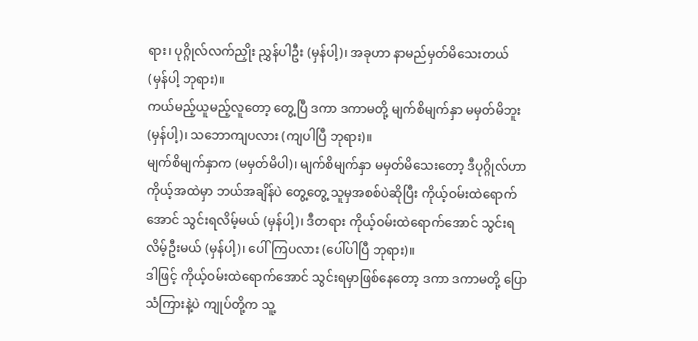ရား၊ ပုဂ္ဂိုလ်လက်ညှိုး ညွှန်ပါဦး (မှန်ပါ့)၊ အခုဟာ နာမည်မှတ်မိသေးတယ် (မှန်ပါ့ ဘုရား)။
ကယ်မည့်ယူမည့်လူတော့ တွေ့ပြီ ဒကာ ဒကာမတို့ မျက်စိမျက်နှာ မမှတ်မိဘူး (မှန်ပါ့)၊ သဘောကျပလား (ကျပါပြီ ဘုရား)။
မျက်စိမျက်နှာက (မမှတ်မိပါ)၊ မျက်စိမျက်နှာ မမှတ်မိသေးတော့ ဒီပုဂ္ဂိုလ်ဟာ ကိုယ့်အထဲမှာ ဘယ်အချိန်ပဲ တွေ့တွေ့ သူမှအစစ်ပဲဆိုပြီး ကိုယ့်ဝမ်းထဲရောက်အောင် သွင်းရလိမ့်မယ် (မှန်ပါ့)၊ ဒီတရား ကိုယ့်ဝမ်းထဲရောက်အောင် သွင်းရလိမ့်ဦးမယ် (မှန်ပါ့)၊ ပေါ်ကြပလား (ပေါ်ပါပြီ ဘုရား)။
ဒါဖြင့် ကိုယ့်ဝမ်းထဲရောက်အောင် သွင်းရမှာဖြစ်နေတော့ ဒကာ ဒကာမတို့ ပြောသံကြားနဲ့ပဲ ကျုပ်တို့က သူ့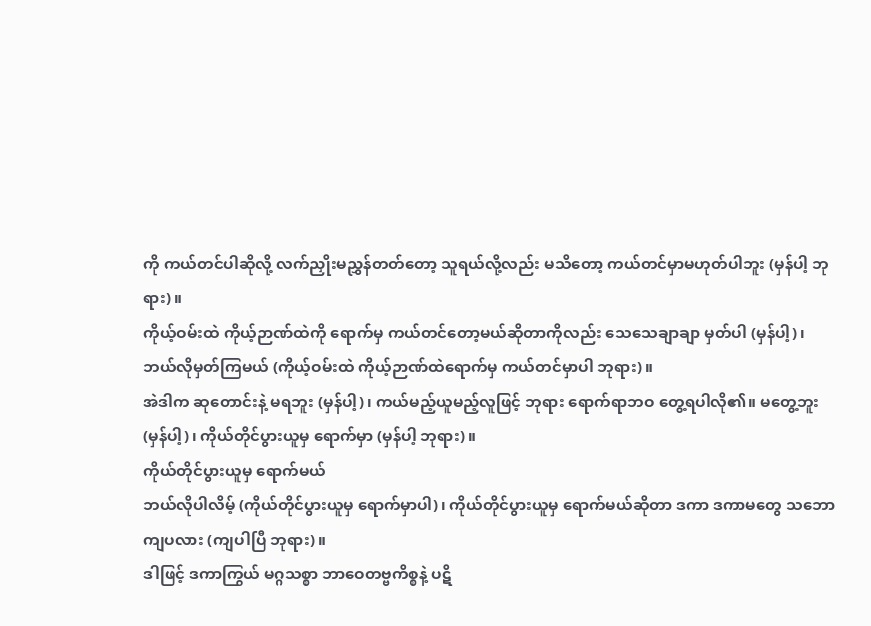ကို ကယ်တင်ပါဆိုလို့ လက်ညှိုးမညွှန်တတ်တော့ သူရယ်လို့လည်း မသိတော့ ကယ်တင်မှာမဟုတ်ပါဘူး (မှန်ပါ့ ဘုရား)။
ကိုယ့်ဝမ်းထဲ ကိုယ့်ဉာဏ်ထဲကို ရောက်မှ ကယ်တင်တော့မယ်ဆိုတာကိုလည်း သေသေချာချာ မှတ်ပါ (မှန်ပါ့)၊ ဘယ်လိုမှတ်ကြမယ် (ကိုယ့်ဝမ်းထဲ ကိုယ့်ဉာဏ်ထဲရောက်မှ ကယ်တင်မှာပါ ဘုရား)။
အဲဒါက ဆုတောင်းနဲ့ မရဘူး (မှန်ပါ့)၊ ကယ်မည့်ယူမည့်လူဖြင့် ဘုရား ရောက်ရာဘဝ တွေ့ရပါလို၏။ မတွေ့ဘူး (မှန်ပါ့)၊ ကိုယ်တိုင်ပွားယူမှ ရောက်မှာ (မှန်ပါ့ ဘုရား)။
ကိုယ်တိုင်ပွားယူမှ ရောက်မယ်
ဘယ်လိုပါလိမ့် (ကိုယ်တိုင်ပွားယူမှ ရောက်မှာပါ)၊ ကိုယ်တိုင်ပွားယူမှ ရောက်မယ်ဆိုတာ ဒကာ ဒကာမတွေ သဘောကျပလား (ကျပါပြီ ဘုရား)။
ဒါဖြင့် ဒကာကြွယ် မဂ္ဂသစ္စာ ဘာဝေတဗ္ဗကိစ္စနဲ့ ပဋိ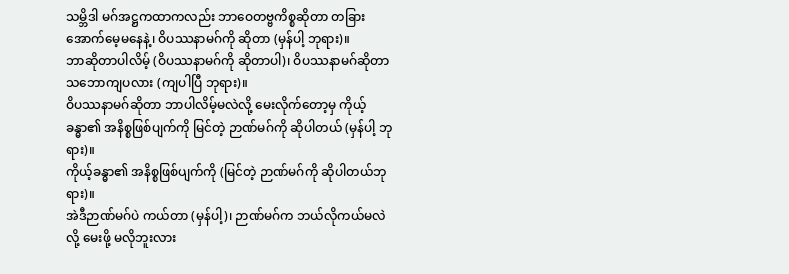သမ္ဘိဒါ မဂ်အဋ္ဌကထာကလည်း ဘာဝေတဗ္ဗကိစ္စဆိုတာ တခြားအောက်မေ့မနေနဲ့၊ ဝိပဿနာမဂ်ကို ဆိုတာ (မှန်ပါ့ ဘုရား)။
ဘာဆိုတာပါလိမ့် (ဝိပဿနာမဂ်ကို ဆိုတာပါ)၊ ဝိပဿနာမဂ်ဆိုတာ သဘောကျပလား (ကျပါပြီ ဘုရား)။
ဝိပဿနာမဂ်ဆိုတာ ဘာပါလိမ့်မလဲလို့ မေးလိုက်တော့မှ ကိုယ့်ခန္ဓာ၏ အနိစ္စဖြစ်ပျက်ကို မြင်တဲ့ ဉာဏ်မဂ်ကို ဆိုပါတယ် (မှန်ပါ့ ဘုရား)။
ကိုယ့်ခန္ဓာ၏ အနိစ္စဖြစ်ပျက်ကို (မြင်တဲ့ ဉာဏ်မဂ်ကို ဆိုပါတယ်ဘုရား)။
အဲဒီဉာဏ်မဂ်ပဲ ကယ်တာ (မှန်ပါ့)၊ ဉာဏ်မဂ်က ဘယ်လိုကယ်မလဲလို့ မေးဖို့ မလိုဘူးလား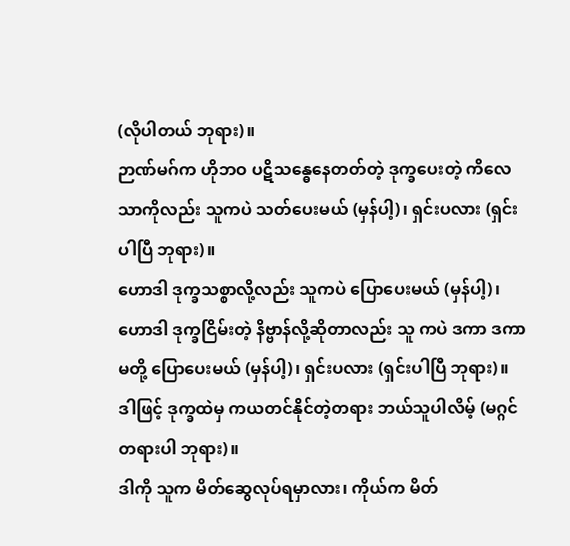(လိုပါတယ် ဘုရား)။
ဉာဏ်မဂ်က ဟိုဘဝ ပဋိသန္ဓေနေတတ်တဲ့ ဒုက္ခပေးတဲ့ ကိလေသာကိုလည်း သူကပဲ သတ်ပေးမယ် (မှန်ပါ့)၊ ရှင်းပလား (ရှင်းပါပြီ ဘုရား)။
ဟောဒါ ဒုက္ခသစ္စာလို့လည်း သူကပဲ ပြောပေးမယ် (မှန်ပါ့)၊ ဟောဒါ ဒုက္ခငြိမ်းတဲ့ နိဗ္ဗာန်လို့ဆိုတာလည်း သူ ကပဲ ဒကာ ဒကာမတို့ ပြောပေးမယ် (မှန်ပါ့)၊ ရှင်းပလား (ရှင်းပါပြီ ဘုရား)။
ဒါဖြင့် ဒုက္ခထဲမှ ကယတင်နိုင်တဲ့တရား ဘယ်သူပါလိမ့် (မဂ္ဂင်တရားပါ ဘုရား)။
ဒါကို သူက မိတ်ဆွေလုပ်ရမှာလား၊ ကိုယ်က မိတ်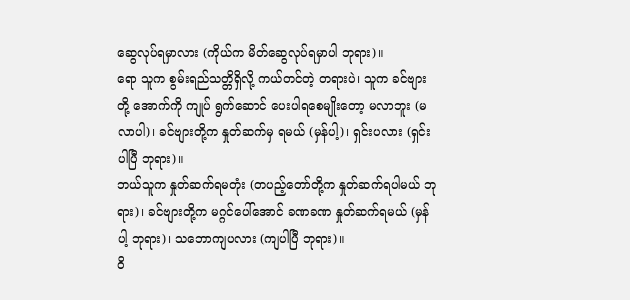ဆွေလုပ်ရမှာလား (ကိုယ်က မိတ်ဆွေလုပ်ရမှာပါ ဘုရား)။
ရော သူက စွမ်းရည်သတ္တိရှိလို့ ကယ်တင်တဲ့ တရားပဲ၊ သူက ခင်ဗျားတို့ အောက်ကို ကျုပ် ရွက်ဆောင် ပေးပါရစေမျိုးတော့ မလာဘူး (မလာပါ)၊ ခင်ဗျားတို့က နှုတ်ဆက်မှ ရမယ် (မှန်ပါ့)၊ ရှင်းပလား (ရှင်းပါပြီ ဘုရား)။
ဘယ်သူက နှုတ်ဆက်ရမတုံး (တပည့်တော်တို့က နှုတ်ဆက်ရပါမယ် ဘုရား)၊ ခင်ဗျားတို့က မဂ္ဂင်ပေါ်အောင် ခဏခဏ နှုတ်ဆက်ရမယ် (မှန်ပါ့ ဘုရား)၊ သဘောကျပလား (ကျပါပြီ ဘုရား)။
ဝိ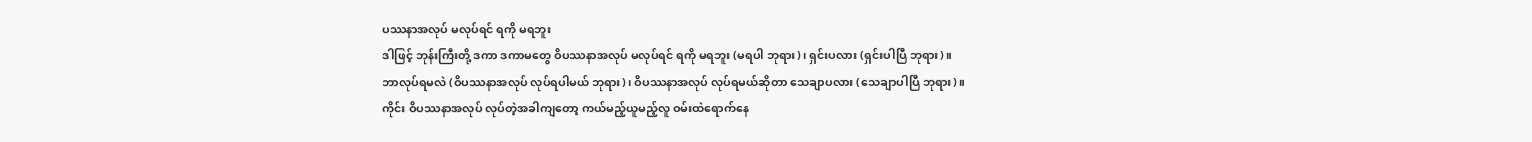ပဿနာအလုပ် မလုပ်ရင် ရကို မရဘူး
ဒါဖြင့် ဘုန်းကြီးတို့ ဒကာ ဒကာမတွေ ဝိပဿနာအလုပ် မလုပ်ရင် ရကို မရဘူး (မရပါ ဘုရား)၊ ရှင်းပလား (ရှင်းပါပြီ ဘုရား)။
ဘာလုပ်ရမလဲ (ဝိပဿနာအလုပ် လုပ်ရပါမယ် ဘုရား)၊ ဝိပဿနာအလုပ် လုပ်ရမယ်ဆိုတာ သေချာပလား (သေချာပါပြီ ဘုရား)။
ကိုင်း ဝိပဿနာအလုပ် လုပ်တဲ့အခါကျတော့ ကယ်မည့်ယူမည့်လူ ဝမ်းထဲရောက်နေ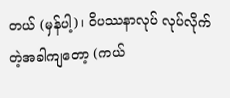တယ် (မှန်ပါ့)၊ ဝိပဿနာလုပ် လုပ်လိုက်တဲ့အခါကျတော့ (ကယ်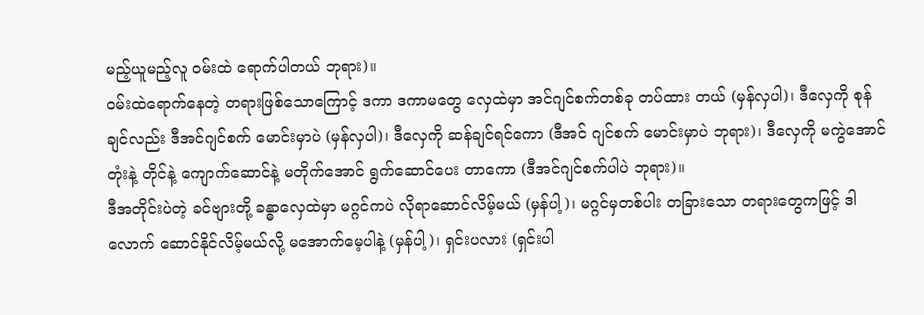မည့်ယူမည့်လူ ဝမ်းထဲ ရောက်ပါတယ် ဘုရား)။
ဝမ်းထဲရောက်နေတဲ့ တရားဖြစ်သောကြောင့် ဒကာ ဒကာမတွေ လှေထဲမှာ အင်ဂျင်စက်တစ်ခု တပ်ထား တယ် (မှန်လှပါ)၊ ဒီလှေကို စုန်ချင်လည်း ဒီအင်ဂျင်စက် မောင်းမှာပဲ (မှန်လှပါ)၊ ဒီလှေကို ဆန်ချင်ရင်ကော (ဒီအင် ဂျင်စက် မောင်းမှာပဲ ဘုရား)၊ ဒီလှေကို မကွဲအောင် တုံးနဲ့ တိုင်နဲ့ ကျောက်ဆောင်နဲ့ မတိုက်အောင် ရွက်ဆောင်ပေး တာကော (ဒီအင်ဂျင်စက်ပါပဲ ဘုရား)။
ဒီအတိုင်းပဲတဲ့ ခင်ဗျားတို့ ခန္ဓာလှေထဲမှာ မဂ္ဂင်ကပဲ လိုရာဆောင်လိမ့်မယ် (မှန်ပါ့)၊ မဂ္ဂင်မှတစ်ပါး တခြားသော တရားတွေကဖြင့် ဒါလောက် ဆောင်နိုင်လိမ့်မယ်လို့ မအောက်မေ့ပါနဲ့ (မှန်ပါ့)၊ ရှင်းပလား (ရှင်းပါ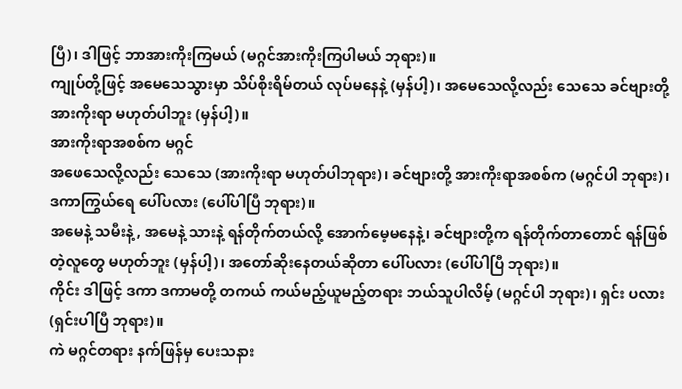ပြီ)၊ ဒါဖြင့် ဘာအားကိုးကြမယ် (မဂ္ဂင်အားကိုးကြပါမယ် ဘုရား)။
ကျုပ်တို့ဖြင့် အမေသေသွားမှာ သိပ်စိုးရိမ်တယ် လုပ်မနေနဲ့ (မှန်ပါ့)၊ အမေသေလို့လည်း သေသေ ခင်ဗျားတို့ အားကိုးရာ မဟုတ်ပါဘူး (မှန်ပါ့)။
အားကိုးရာအစစ်က မဂ္ဂင်
အဖေသေလို့လည်း သေသေ (အားကိုးရာ မဟုတ်ပါဘုရား)၊ ခင်ဗျားတို့ အားကိုးရာအစစ်က (မဂ္ဂင်ပါ ဘုရား)၊ ဒကာကြွယ်ရေ ပေါ်ပလား (ပေါ်ပါပြီ ဘုရား)။
အမေနဲ့ သမီးနဲ့, အမေနဲ့ သားနဲ့ ရန်တိုက်တယ်လို့ အောက်မေ့မနေနဲ့၊ ခင်ဗျားတို့က ရန်တိုက်တာတောင် ရန်ဖြစ်တဲ့လူတွေ မဟုတ်ဘူး (မှန်ပါ့)၊ အတော်ဆိုးနေတယ်ဆိုတာ ပေါ်ပလား (ပေါ်ပါပြီ ဘုရား)။
ကိုင်း ဒါဖြင့် ဒကာ ဒကာမတို့ တကယ် ကယ်မည့်ယူမည့်တရား ဘယ်သူပါလိမ့် (မဂ္ဂင်ပါ ဘုရား)၊ ရှင်း ပလား (ရှင်းပါပြီ ဘုရား)။
ကဲ မဂ္ဂင်တရား နက်ဖြန်မှ ပေးသနား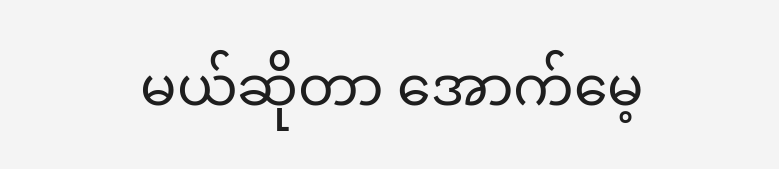မယ်ဆိုတာ အောက်မေ့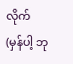လိုက် (မှန်ပါ့ ဘု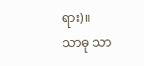ရား)။
သာဓု သာ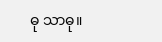ဓု သာဓု။